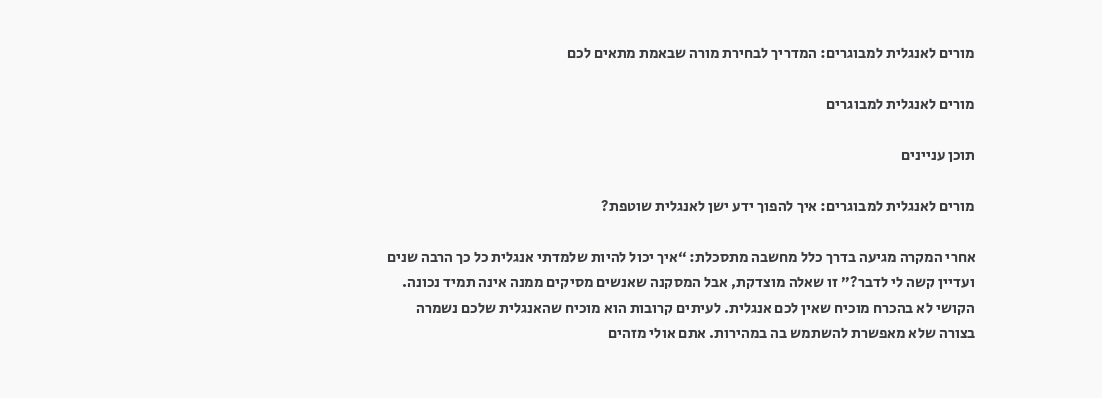מורים לאנגלית למבוגרים: המדריך לבחירת מורה שבאמת מתאים לכם

מורים לאנגלית למבוגרים

תוכן עניינים

מורים לאנגלית למבוגרים: איך להפוך ידע ישן לאנגלית שוטפת?

אחרי המקרה מגיעה בדרך כלל מחשבה מתסכלת: “איך יכול להיות שלמדתי אנגלית כל כך הרבה שנים ועדיין קשה לי לדבר?” זו שאלה מוצדקת, אבל המסקנה שאנשים מסיקים ממנה אינה תמיד נכונה. הקושי לא בהכרח מוכיח שאין לכם אנגלית. לעיתים קרובות הוא מוכיח שהאנגלית שלכם נשמרה בצורה שלא מאפשרת להשתמש בה במהירות. אתם אולי מזהים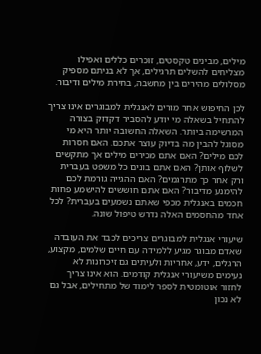מילים, מבינים טקסטים, זוכרים כללים ואפילו מצליחים להשלים תרגילים, אך לא בניתם מספיק מסלולים מהירים בין מחשבה, בחירת מילים ודיבור.

לכן החיפוש אחר מורים לאנגלית למבוגרים אינו צריך להתחיל בשאלה מי יודע להסביר דקדוק בצורה המרשימה ביותר. השאלה החשובה יותר היא מי מסוגל להבין מה בדיוק עוצר אתכם. האם חסרות לכם מילים? האם אתם מכירים מילים אך מתקשים לשלוף אותן? האם אתם בונים כל משפט בעברית ורק אחר כך מתרגמים? האם ההגייה גורמת לכם להימנע מדיבור? האם אתם חוששים להישמע פחות חכמים באנגלית מכפי שאתם נשמעים בעברית? לכל אחד מהחסמים האלה נדרש טיפול שונה.

שיעורי אנגלית למבוגרים צריכים לכבד את העובדה שאדם מבוגר מגיע ללמידה עם חיים שלמים, מקצוע, הרגלים, ידע, אחריות ולעיתים גם זיכרונות לא נעימים משיעורי אנגלית קודמים. הוא אינו צריך לחזור אוטומטית לספר לימוד של מתחילים, אבל גם לא נכון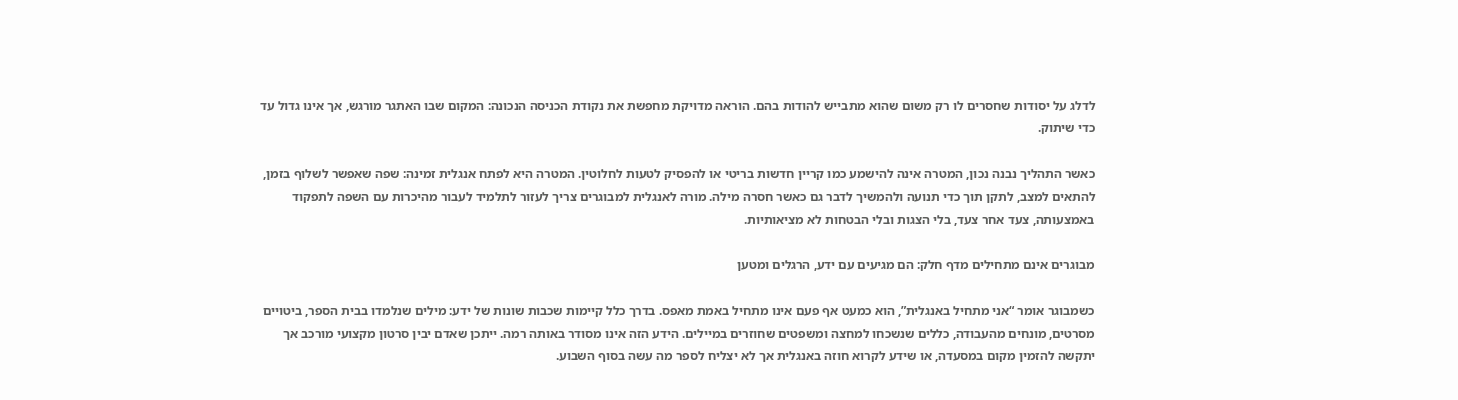לדלג על יסודות שחסרים לו רק משום שהוא מתבייש להודות בהם. הוראה מדויקת מחפשת את נקודת הכניסה הנכונה: המקום שבו האתגר מורגש, אך אינו גדול עד כדי שיתוק.

כאשר התהליך נבנה נכון, המטרה אינה להישמע כמו קריין חדשות בריטי או להפסיק לטעות לחלוטין. המטרה היא לפתח אנגלית זמינה: שפה שאפשר לשלוף בזמן, להתאים למצב, לתקן תוך כדי תנועה ולהמשיך לדבר גם כאשר חסרה מילה. מורה לאנגלית למבוגרים צריך לעזור לתלמיד לעבור מהיכרות עם השפה לתפקוד באמצעותה, צעד אחר צעד, בלי הצגות ובלי הבטחות לא מציאותיות.

מבוגרים אינם מתחילים מדף חלק: הם מגיעים עם ידע, הרגלים ומטען

כשמבוגר אומר “אני מתחיל באנגלית”, הוא כמעט אף פעם אינו מתחיל באמת מאפס. בדרך כלל קיימות שכבות שונות של ידע: מילים שנלמדו בבית הספר, ביטויים מסרטים, מונחים מהעבודה, כללים שנשכחו למחצה ומשפטים שחוזרים במיילים. הידע הזה אינו מסודר באותה רמה. ייתכן שאדם יבין סרטון מקצועי מורכב אך יתקשה להזמין מקום במסעדה, או שידע לקרוא חוזה באנגלית אך לא יצליח לספר מה עשה בסוף השבוע.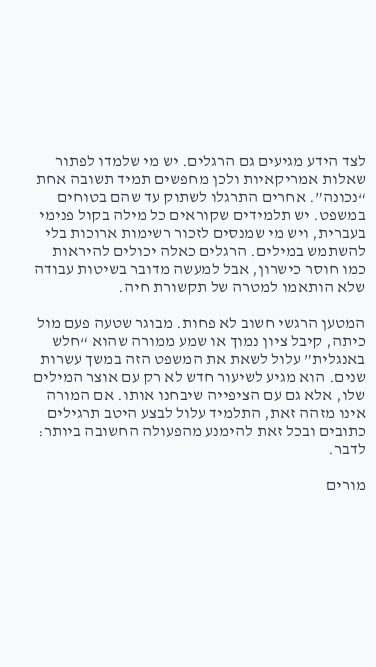לצד הידע מגיעים גם הרגלים. יש מי שלמדו לפתור שאלות אמריקאיות ולכן מחפשים תמיד תשובה אחת “נכונה”. אחרים התרגלו לשתוק עד שהם בטוחים במשפט. יש תלמידים שקוראים כל מילה בקול פנימי בעברית, ויש מי שמנסים לזכור רשימות ארוכות בלי להשתמש במילים. הרגלים כאלה יכולים להיראות כמו חוסר כישרון, אבל למעשה מדובר בשיטות עבודה שלא הותאמו למטרה של תקשורת חיה.

המטען הרגשי חשוב לא פחות. מבוגר שטעה פעם מול כיתה, קיבל ציון נמוך או שמע ממורה שהוא “חלש באנגלית” עלול לשאת את המשפט הזה במשך עשרות שנים. הוא מגיע לשיעור חדש לא רק עם אוצר המילים שלו, אלא גם עם הציפייה שיבחנו אותו. אם המורה אינו מזהה זאת, התלמיד עלול לבצע היטב תרגילים כתובים ובכל זאת להימנע מהפעולה החשובה ביותר: לדבר.

מורים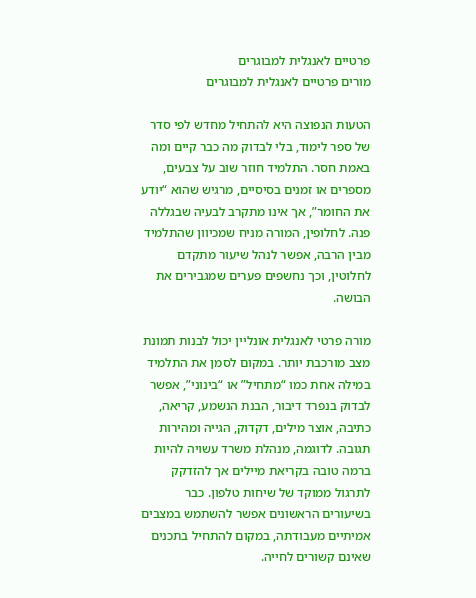פרטיים לאנגלית למבוגרים
מורים פרטיים לאנגלית למבוגרים

הטעות הנפוצה היא להתחיל מחדש לפי סדר של ספר לימוד, בלי לבדוק מה כבר קיים ומה באמת חסר. התלמיד חוזר שוב על צבעים, מספרים או זמנים בסיסיים, מרגיש שהוא “יודע את החומר”, אך אינו מתקרב לבעיה שבגללה פנה. לחלופין, המורה מניח שמכיוון שהתלמיד מבין הרבה, אפשר לנהל שיעור מתקדם לחלוטין, וכך נחשפים פערים שמגבירים את הבושה.

מורה פרטי לאנגלית אונליין יכול לבנות תמונת מצב מורכבת יותר. במקום לסמן את התלמיד במילה אחת כמו “מתחיל” או “בינוני”, אפשר לבדוק בנפרד דיבור, הבנת הנשמע, קריאה, כתיבה, אוצר מילים, דקדוק, הגייה ומהירות תגובה. לדוגמה, מנהלת משרד עשויה להיות ברמה טובה בקריאת מיילים אך להזדקק לתרגול ממוקד של שיחות טלפון. כבר בשיעורים הראשונים אפשר להשתמש במצבים אמיתיים מעבודתה, במקום להתחיל בתכנים שאינם קשורים לחייה.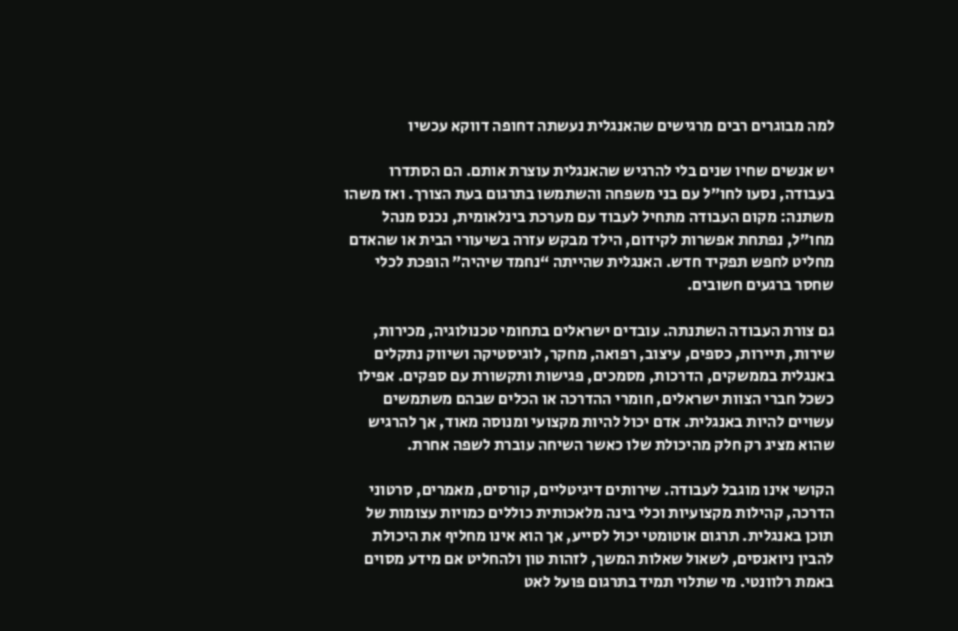למה מבוגרים רבים מרגישים שהאנגלית נעשתה דחופה דווקא עכשיו

יש אנשים שחיו שנים בלי להרגיש שהאנגלית עוצרת אותם. הם הסתדרו בעבודה, נסעו לחו״ל עם בני משפחה והשתמשו בתרגום בעת הצורך. ואז משהו משתנה: מקום העבודה מתחיל לעבוד עם מערכת בינלאומית, נכנס מנהל מחו״ל, נפתחת אפשרות לקידום, הילד מבקש עזרה בשיעורי הבית או שהאדם מחליט לחפש תפקיד חדש. האנגלית שהייתה “נחמד שיהיה” הופכת לכלי שחסר ברגעים חשובים.

גם צורת העבודה השתנתה. עובדים ישראלים בתחומי טכנולוגיה, מכירות, שירות, תיירות, כספים, עיצוב, רפואה, מחקר, לוגיסטיקה ושיווק נתקלים באנגלית בממשקים, הדרכות, מסמכים, פגישות ותקשורת עם ספקים. אפילו כשכל חברי הצוות ישראלים, חומרי ההדרכה או הכלים שבהם משתמשים עשויים להיות באנגלית. אדם יכול להיות מקצועי ומנוסה מאוד, אך להרגיש שהוא מציג רק חלק מהיכולת שלו כאשר השיחה עוברת לשפה אחרת.

הקושי אינו מוגבל לעבודה. שירותים דיגיטליים, קורסים, מאמרים, סרטוני הדרכה, קהילות מקצועיות וכלי בינה מלאכותית כוללים כמויות עצומות של תוכן באנגלית. תרגום אוטומטי יכול לסייע, אך הוא אינו מחליף את היכולת להבין ניואנסים, לשאול שאלות המשך, לזהות טון ולהחליט אם מידע מסוים באמת רלוונטי. מי שתלוי תמיד בתרגום פועל לאט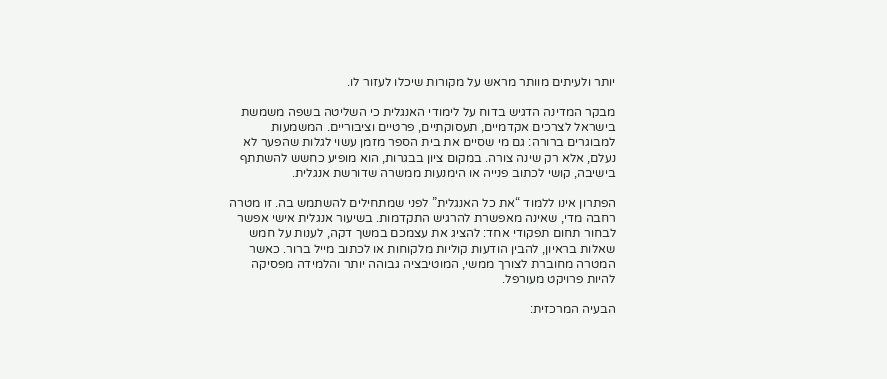יותר ולעיתים מוותר מראש על מקורות שיכלו לעזור לו.

מבקר המדינה הדגיש בדוח על לימודי האנגלית כי השליטה בשפה משמשת בישראל לצרכים אקדמיים, תעסוקתיים, פרטיים וציבוריים. המשמעות למבוגרים ברורה: גם מי שסיים את בית הספר מזמן עשוי לגלות שהפער לא נעלם, אלא רק שינה צורה. במקום ציון בבגרות, הוא מופיע כחשש להשתתף בישיבה, קושי לכתוב פנייה או הימנעות ממשרה שדורשת אנגלית.

הפתרון אינו ללמוד “את כל האנגלית” לפני שמתחילים להשתמש בה. זו מטרה רחבה מדי, שאינה מאפשרת להרגיש התקדמות. בשיעור אנגלית אישי אפשר לבחור תחום תפקודי אחד: להציג את עצמכם במשך דקה, לענות על חמש שאלות בראיון, להבין הודעות קוליות מלקוחות או לכתוב מייל ברור. כאשר המטרה מחוברת לצורך ממשי, המוטיבציה גבוהה יותר והלמידה מפסיקה להיות פרויקט מעורפל.

הבעיה המרכזית: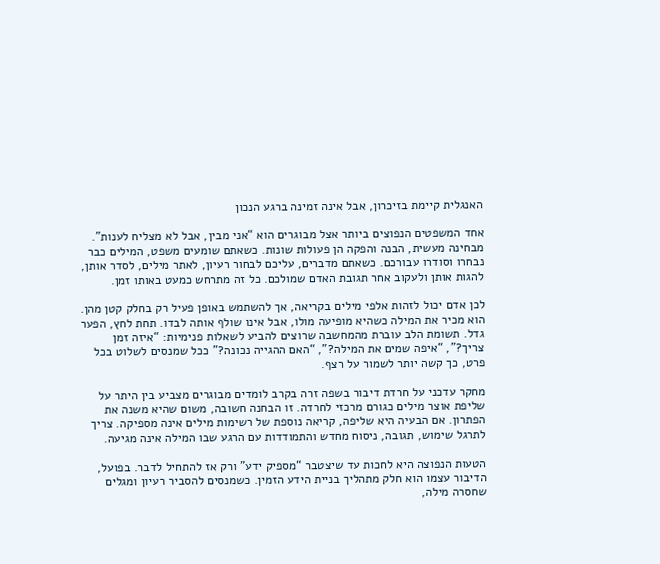האנגלית קיימת בזיכרון, אבל אינה זמינה ברגע הנכון

אחד המשפטים הנפוצים ביותר אצל מבוגרים הוא “אני מבין, אבל לא מצליח לענות”. מבחינה מעשית, הבנה והפקה הן פעולות שונות. כשאתם שומעים משפט, המילים כבר נבחרו וסודרו עבורכם. כשאתם מדברים, עליכם לבחור רעיון, לאתר מילים, לסדר אותן, להגות אותן ולעקוב אחר תגובת האדם שמולכם. כל זה מתרחש כמעט באותו זמן.

לכן אדם יכול לזהות אלפי מילים בקריאה, אך להשתמש באופן פעיל רק בחלק קטן מהן. הוא מכיר את המילה כשהיא מופיעה מולו, אבל אינו שולף אותה לבדו. תחת לחץ, הפער גדל. תשומת הלב עוברת מהמחשבה שרוצים להביע לשאלות פנימיות: “איזה זמן צריך?”, “איפה שמים את המילה?”, “האם ההגייה נכונה?” ככל שמנסים לשלוט בכל פרט, כך קשה יותר לשמור על רצף.

מחקר עדכני על חרדת דיבור בשפה זרה בקרב לומדים מבוגרים מצביע בין היתר על שליפת אוצר מילים כגורם מרכזי לחרדה. זו הבחנה חשובה, משום שהיא משנה את הפתרון. אם הבעיה היא שליפה, קריאה נוספת של רשימות מילים אינה מספיקה. צריך לתרגל שימוש, תגובה, ניסוח מחדש והתמודדות עם הרגע שבו המילה אינה מגיעה.

הטעות הנפוצה היא לחכות עד שיצטבר “מספיק ידע” ורק אז להתחיל לדבר. בפועל, הדיבור עצמו הוא חלק מתהליך בניית הידע הזמין. כשמנסים להסביר רעיון ומגלים שחסרה מילה,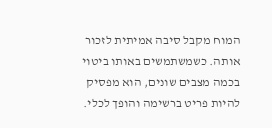המוח מקבל סיבה אמיתית לזכור אותה. כשמשתמשים באותו ביטוי בכמה מצבים שונים, הוא מפסיק להיות פריט ברשימה והופך לכלי.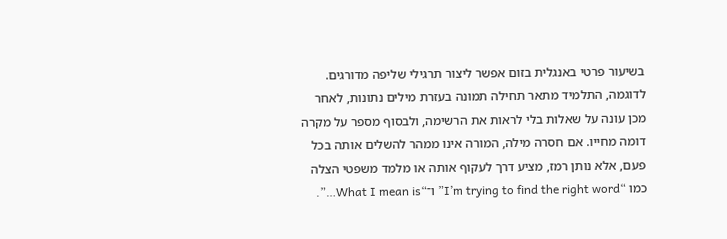בשיעור פרטי באנגלית בזום אפשר ליצור תרגילי שליפה מדורגים. לדוגמה, התלמיד מתאר תחילה תמונה בעזרת מילים נתונות, לאחר מכן עונה על שאלות בלי לראות את הרשימה, ולבסוף מספר על מקרה דומה מחייו. אם חסרה מילה, המורה אינו ממהר להשלים אותה בכל פעם, אלא נותן רמז, מציע דרך לעקוף אותה או מלמד משפטי הצלה כמו “I’m trying to find the right word” ו־“What I mean is…”.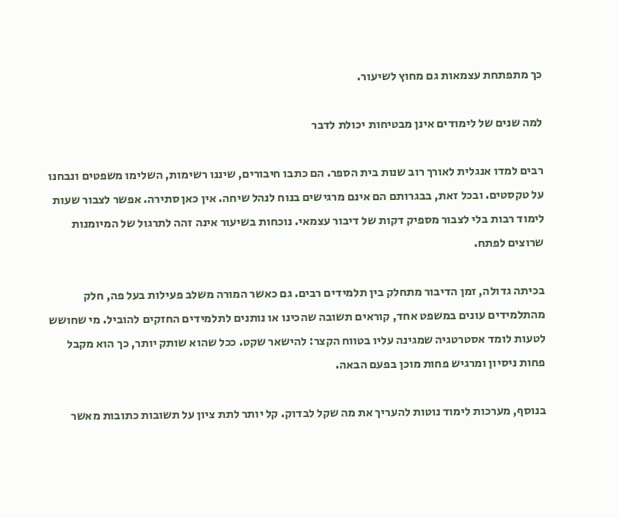כך מתפתחת עצמאות גם מחוץ לשיעור.

למה שנים של לימודים אינן מבטיחות יכולת לדבר

רבים למדו אנגלית לאורך רוב שנות בית הספר. הם כתבו חיבורים, שיננו רשימות, השלימו משפטים ונבחנו על טקסטים. ובכל זאת, בבגרותם הם אינם מרגישים בנוח לנהל שיחה. אין כאן סתירה. אפשר לצבור שעות לימוד רבות בלי לצבור מספיק דקות של דיבור עצמאי. נוכחות בשיעור אינה זהה לתרגול של המיומנות שרוצים לפתח.

בכיתה גדולה, זמן הדיבור מתחלק בין תלמידים רבים. גם כאשר המורה משלב פעילות בעל פה, חלק מהתלמידים עונים במשפט אחד, קוראים תשובה שהכינו או נותנים לתלמידים החזקים להוביל. מי שחושש לטעות לומד אסטרטגיה שמגינה עליו בטווח הקצר: להישאר שקט. ככל שהוא שותק יותר, כך הוא מקבל פחות ניסיון ומרגיש פחות מוכן בפעם הבאה.

בנוסף, מערכות לימוד נוטות להעריך את מה שקל לבדוק. קל יותר לתת ציון על תשובות כתובות מאשר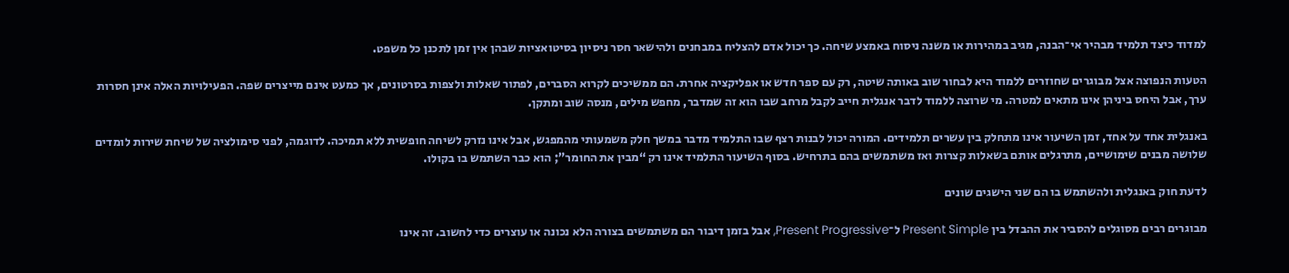למדוד כיצד תלמיד מבהיר אי־הבנה, מגיב במהירות או משנה ניסוח באמצע שיחה. כך יכול אדם להצליח במבחנים ולהישאר חסר ניסיון בסיטואציות שבהן אין זמן לתכנן כל משפט.

הטעות הנפוצה אצל מבוגרים שחוזרים ללמוד היא לבחור שוב באותה שיטה, רק עם ספר חדש או אפליקציה אחרת. הם ממשיכים לקרוא הסברים, לפתור שאלות ולצפות בסרטונים, אך כמעט אינם מייצרים שפה. הפעילויות האלה אינן חסרות ערך, אבל היחס ביניהן אינו מתאים למטרה. מי שרוצה ללמוד לדבר אנגלית חייב לקבל מרחב שבו הוא זה שמדבר, מחפש מילים, מנסה שוב ומתקן.

באנגלית אחד על אחד, זמן השיעור אינו מתחלק בין עשרים תלמידים. המורה יכול לבנות רצף שבו התלמיד מדבר במשך חלק משמעותי מהמפגש, אבל אינו נזרק לשיחה חופשית ללא תמיכה. לדוגמה, לפני סימולציה של שיחת שירות לומדים שלושה מבנים שימושיים, מתרגלים אותם בשאלות קצרות ואז משתמשים בהם בתרחיש. בסוף השיעור התלמיד אינו רק “מבין את החומר”; הוא כבר השתמש בו בקולו.

לדעת חוק באנגלית ולהשתמש בו הם שני הישגים שונים

מבוגרים רבים מסוגלים להסביר את ההבדל בין Present Simple ל־Present Progressive, אבל בזמן דיבור הם משתמשים בצורה הלא נכונה או עוצרים כדי לחשוב. זה אינו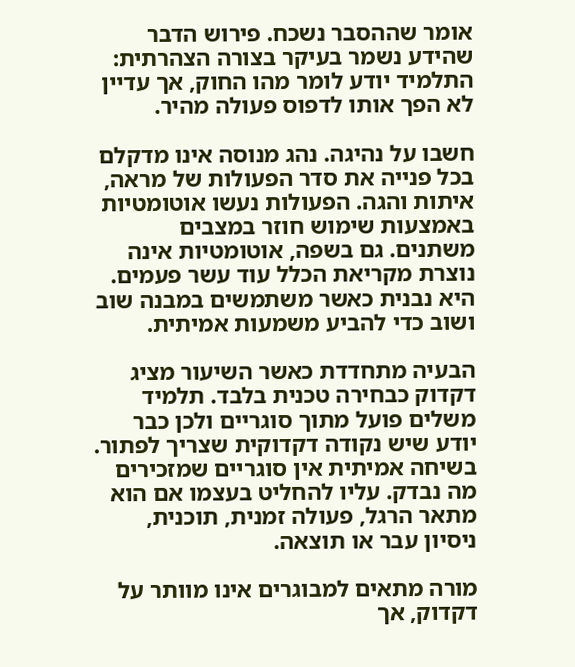אומר שההסבר נשכח. פירוש הדבר שהידע נשמר בעיקר בצורה הצהרתית: התלמיד יודע לומר מהו החוק, אך עדיין לא הפך אותו לדפוס פעולה מהיר.

חשבו על נהיגה. נהג מנוסה אינו מדקלם בכל פנייה את סדר הפעולות של מראה, איתות והגה. הפעולות נעשו אוטומטיות באמצעות שימוש חוזר במצבים משתנים. גם בשפה, אוטומטיות אינה נוצרת מקריאת הכלל עוד עשר פעמים. היא נבנית כאשר משתמשים במבנה שוב ושוב כדי להביע משמעות אמיתית.

הבעיה מתחדדת כאשר השיעור מציג דקדוק כבחירה טכנית בלבד. תלמיד משלים פועל מתוך סוגריים ולכן כבר יודע שיש נקודה דקדוקית שצריך לפתור. בשיחה אמיתית אין סוגריים שמזכירים מה נבדק. עליו להחליט בעצמו אם הוא מתאר הרגל, פעולה זמנית, תוכנית, ניסיון עבר או תוצאה.

מורה מתאים למבוגרים אינו מוותר על דקדוק, אך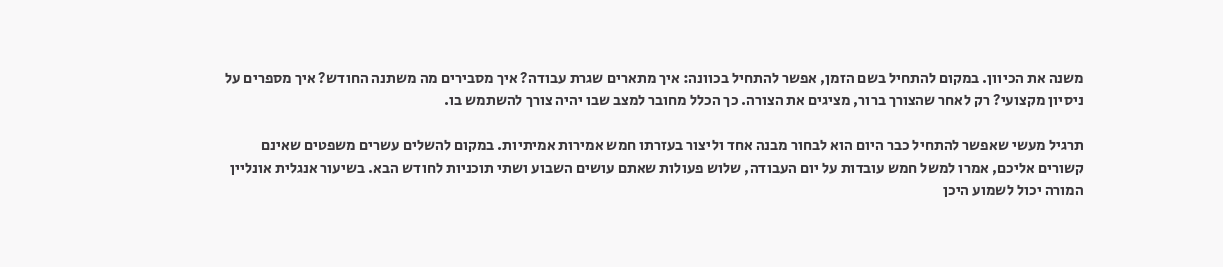משנה את הכיוון. במקום להתחיל בשם הזמן, אפשר להתחיל בכוונה: איך מתארים שגרת עבודה? איך מסבירים מה משתנה החודש? איך מספרים על ניסיון מקצועי? רק לאחר שהצורך ברור, מציגים את הצורה. כך הכלל מחובר למצב שבו יהיה צורך להשתמש בו.

תרגיל מעשי שאפשר להתחיל כבר היום הוא לבחור מבנה אחד וליצור בעזרתו חמש אמירות אמיתיות. במקום להשלים עשרים משפטים שאינם קשורים אליכם, אמרו למשל חמש עובדות על יום העבודה, שלוש פעולות שאתם עושים השבוע ושתי תוכניות לחודש הבא. בשיעור אנגלית אונליין המורה יכול לשמוע היכן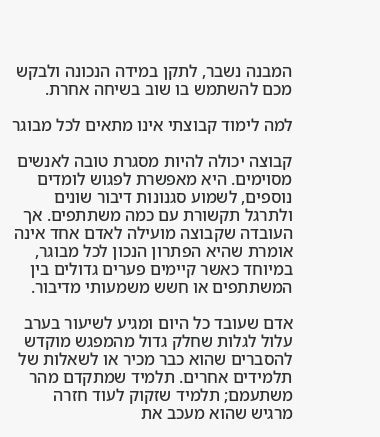המבנה נשבר, לתקן במידה הנכונה ולבקש מכם להשתמש בו שוב בשיחה אחרת.

למה לימוד קבוצתי אינו מתאים לכל מבוגר

קבוצה יכולה להיות מסגרת טובה לאנשים מסוימים. היא מאפשרת לפגוש לומדים נוספים, לשמוע סגנונות דיבור שונים ולתרגל תקשורת עם כמה משתתפים. אך העובדה שקבוצה מועילה לאדם אחד אינה אומרת שהיא הפתרון הנכון לכל מבוגר, במיוחד כאשר קיימים פערים גדולים בין המשתתפים או חשש משמעותי מדיבור.

אדם שעובד כל היום ומגיע לשיעור בערב עלול לגלות שחלק גדול מהמפגש מוקדש להסברים שהוא כבר מכיר או לשאלות של תלמידים אחרים. תלמיד שמתקדם מהר משתעמם; תלמיד שזקוק לעוד חזרה מרגיש שהוא מעכב את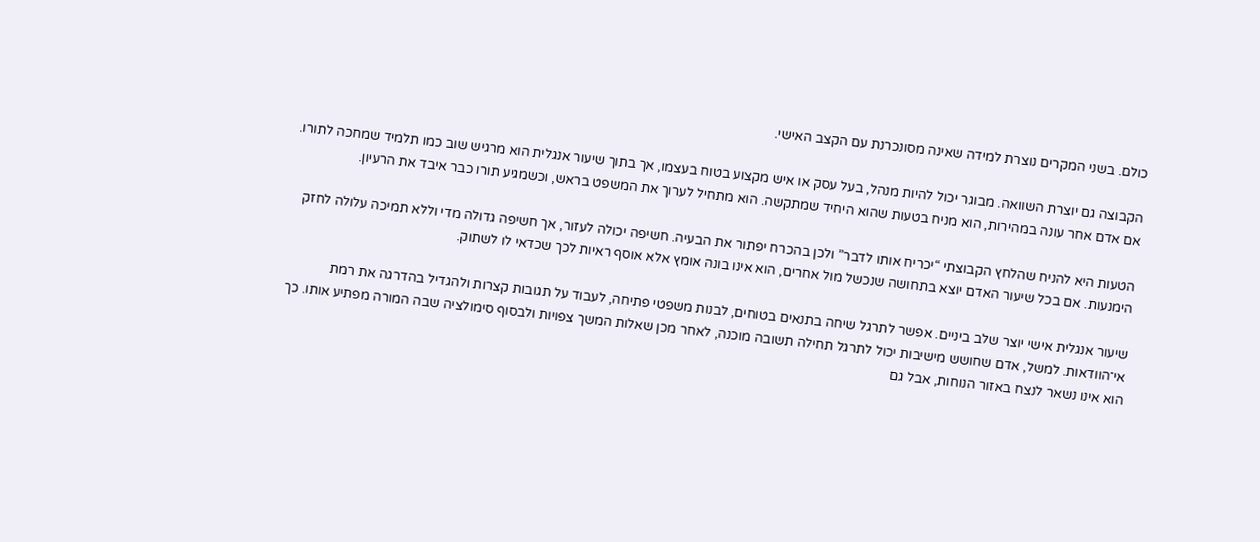כולם. בשני המקרים נוצרת למידה שאינה מסונכרנת עם הקצב האישי.

הקבוצה גם יוצרת השוואה. מבוגר יכול להיות מנהל, בעל עסק או איש מקצוע בטוח בעצמו, אך בתוך שיעור אנגלית הוא מרגיש שוב כמו תלמיד שמחכה לתורו. אם אדם אחר עונה במהירות, הוא מניח בטעות שהוא היחיד שמתקשה. הוא מתחיל לערוך את המשפט בראש, וכשמגיע תורו כבר איבד את הרעיון.

הטעות היא להניח שהלחץ הקבוצתי “יכריח אותו לדבר” ולכן בהכרח יפתור את הבעיה. חשיפה יכולה לעזור, אך חשיפה גדולה מדי וללא תמיכה עלולה לחזק הימנעות. אם בכל שיעור האדם יוצא בתחושה שנכשל מול אחרים, הוא אינו בונה אומץ אלא אוסף ראיות לכך שכדאי לו לשתוק.

שיעור אנגלית אישי יוצר שלב ביניים. אפשר לתרגל שיחה בתנאים בטוחים, לבנות משפטי פתיחה, לעבוד על תגובות קצרות ולהגדיל בהדרגה את רמת אי־הוודאות. למשל, אדם שחושש מישיבות יכול לתרגל תחילה תשובה מוכנה, לאחר מכן שאלות המשך צפויות ולבסוף סימולציה שבה המורה מפתיע אותו. כך הוא אינו נשאר לנצח באזור הנוחות, אבל גם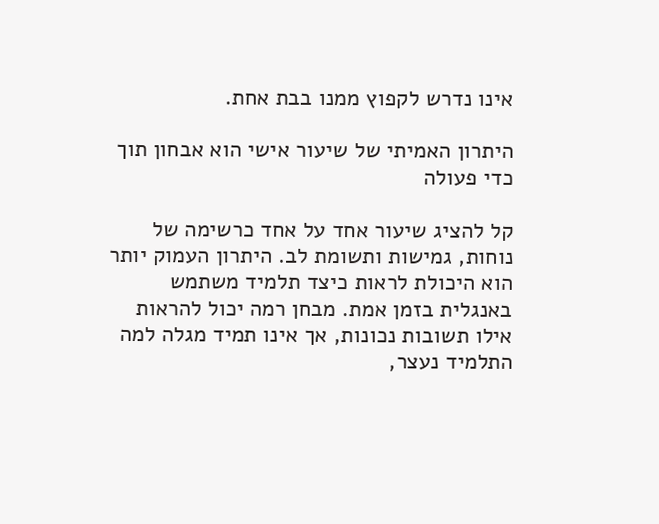אינו נדרש לקפוץ ממנו בבת אחת.

היתרון האמיתי של שיעור אישי הוא אבחון תוך כדי פעולה

קל להציג שיעור אחד על אחד כרשימה של נוחות, גמישות ותשומת לב. היתרון העמוק יותר הוא היכולת לראות כיצד תלמיד משתמש באנגלית בזמן אמת. מבחן רמה יכול להראות אילו תשובות נכונות, אך אינו תמיד מגלה למה התלמיד נעצר,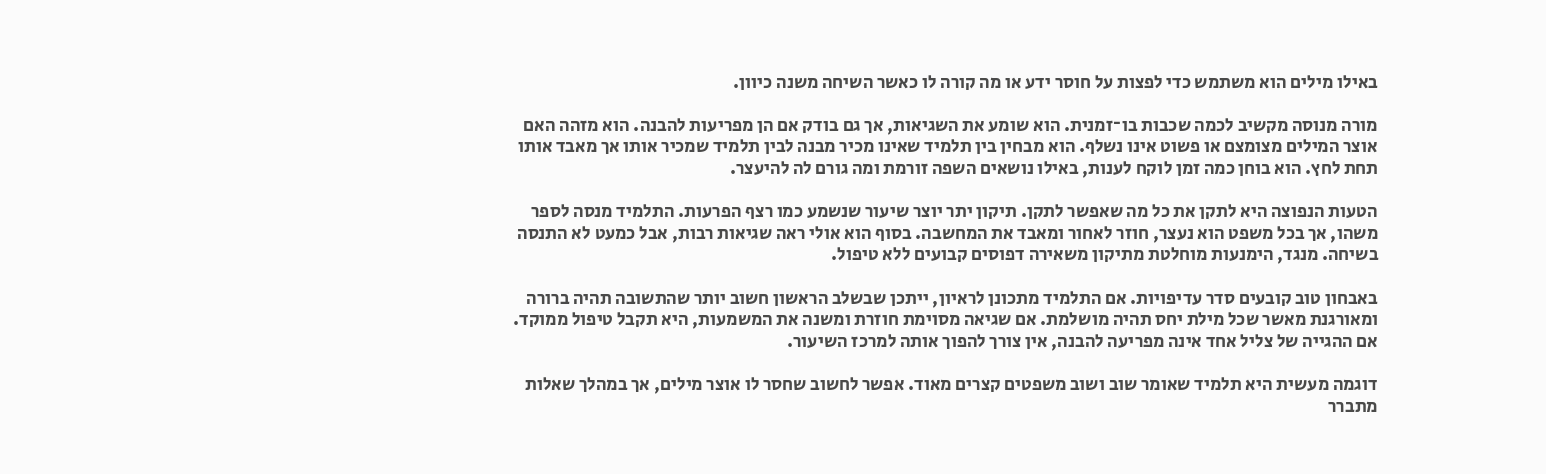באילו מילים הוא משתמש כדי לפצות על חוסר ידע או מה קורה לו כאשר השיחה משנה כיוון.

מורה מנוסה מקשיב לכמה שכבות בו־זמנית. הוא שומע את השגיאות, אך גם בודק אם הן מפריעות להבנה. הוא מזהה האם אוצר המילים מצומצם או פשוט אינו נשלף. הוא מבחין בין תלמיד שאינו מכיר מבנה לבין תלמיד שמכיר אותו אך מאבד אותו תחת לחץ. הוא בוחן כמה זמן לוקח לענות, באילו נושאים השפה זורמת ומה גורם לה להיעצר.

הטעות הנפוצה היא לתקן את כל מה שאפשר לתקן. תיקון יתר יוצר שיעור שנשמע כמו רצף הפרעות. התלמיד מנסה לספר משהו, אך בכל משפט הוא נעצר, חוזר לאחור ומאבד את המחשבה. בסוף הוא אולי ראה שגיאות רבות, אבל כמעט לא התנסה בשיחה. מנגד, הימנעות מוחלטת מתיקון משאירה דפוסים קבועים ללא טיפול.

באבחון טוב קובעים סדר עדיפויות. אם התלמיד מתכונן לראיון, ייתכן שבשלב הראשון חשוב יותר שהתשובה תהיה ברורה ומאורגנת מאשר שכל מילת יחס תהיה מושלמת. אם שגיאה מסוימת חוזרת ומשנה את המשמעות, היא תקבל טיפול ממוקד. אם ההגייה של צליל אחד אינה מפריעה להבנה, אין צורך להפוך אותה למרכז השיעור.

דוגמה מעשית היא תלמיד שאומר שוב ושוב משפטים קצרים מאוד. אפשר לחשוב שחסר לו אוצר מילים, אך במהלך שאלות מתברר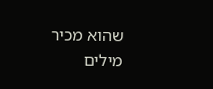שהוא מכיר מילים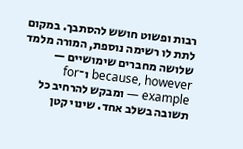רבות ופשוט חושש להסתבך. במקום לתת לו רשימה נוספת, המורה מלמד שלושה מחברים שימושיים — because, however ו־for example — ומבקש להרחיב כל תשובה בשלב אחד. שינוי קטן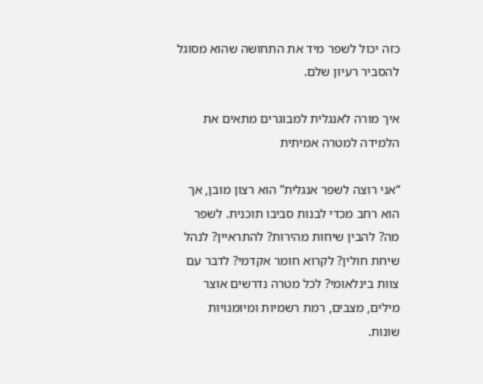כזה יכול לשפר מיד את התחושה שהוא מסוגל להסביר רעיון שלם.

איך מורה לאנגלית למבוגרים מתאים את הלמידה למטרה אמיתית

“אני רוצה לשפר אנגלית” הוא רצון מובן, אך הוא רחב מכדי לבנות סביבו תוכנית. לשפר מה? להבין שיחות מהירות? להתראיין? לנהל שיחת חולין? לקרוא חומר אקדמי? לדבר עם צוות בינלאומי? לכל מטרה נדרשים אוצר מילים, מצבים, רמת רשמיות ומיומנויות שונות.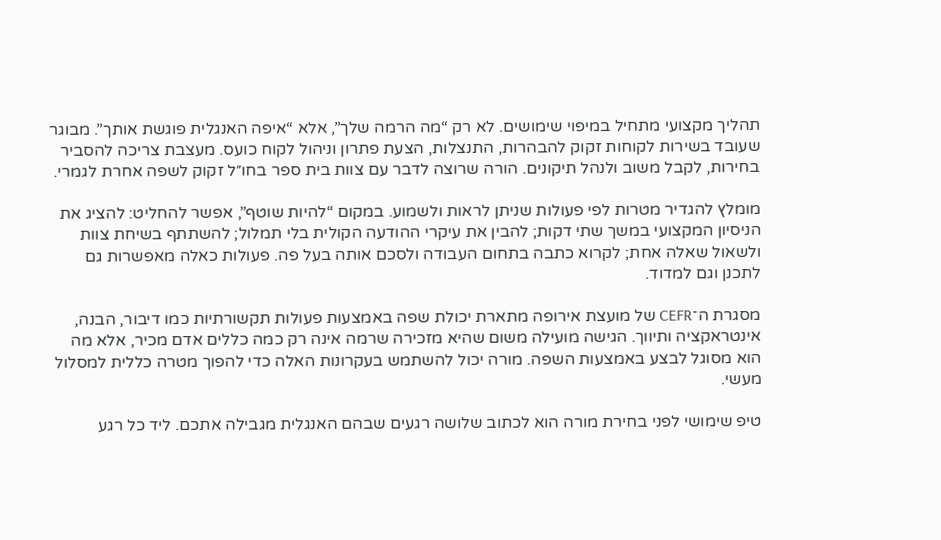תהליך מקצועי מתחיל במיפוי שימושים. לא רק “מה הרמה שלך”, אלא “איפה האנגלית פוגשת אותך”. מבוגר שעובד בשירות לקוחות זקוק להבהרות, התנצלות, הצעת פתרון וניהול לקוח כועס. מעצבת צריכה להסביר בחירות, לקבל משוב ולנהל תיקונים. הורה שרוצה לדבר עם צוות בית ספר בחו״ל זקוק לשפה אחרת לגמרי.

מומלץ להגדיר מטרות לפי פעולות שניתן לראות ולשמוע. במקום “להיות שוטף”, אפשר להחליט: להציג את הניסיון המקצועי במשך שתי דקות; להבין את עיקרי ההודעה הקולית בלי תמלול; להשתתף בשיחת צוות ולשאול שאלה אחת; לקרוא כתבה בתחום העבודה ולסכם אותה בעל פה. פעולות כאלה מאפשרות גם לתכנן וגם למדוד.

מסגרת ה־CEFR של מועצת אירופה מתארת יכולת שפה באמצעות פעולות תקשורתיות כמו דיבור, הבנה, אינטראקציה ותיווך. הגישה מועילה משום שהיא מזכירה שרמה אינה רק כמה כללים אדם מכיר, אלא מה הוא מסוגל לבצע באמצעות השפה. מורה יכול להשתמש בעקרונות האלה כדי להפוך מטרה כללית למסלול מעשי.

טיפ שימושי לפני בחירת מורה הוא לכתוב שלושה רגעים שבהם האנגלית מגבילה אתכם. ליד כל רגע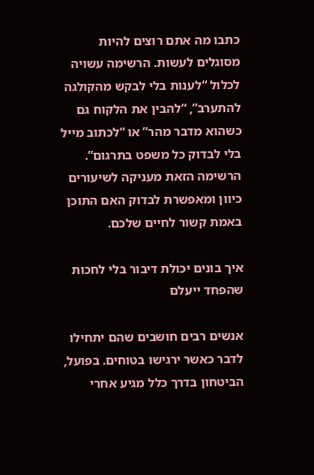כתבו מה אתם רוצים להיות מסוגלים לעשות. הרשימה עשויה לכלול “לענות בלי לבקש מהקולגה להתערב”, “להבין את הלקוח גם כשהוא מדבר מהר” או “לכתוב מייל בלי לבדוק כל משפט בתרגום”. הרשימה הזאת מעניקה לשיעורים כיוון ומאפשרת לבדוק האם התוכן באמת קשור לחיים שלכם.

איך בונים יכולת דיבור בלי לחכות שהפחד ייעלם

אנשים רבים חושבים שהם יתחילו לדבר כאשר ירגישו בטוחים. בפועל, הביטחון בדרך כלל מגיע אחרי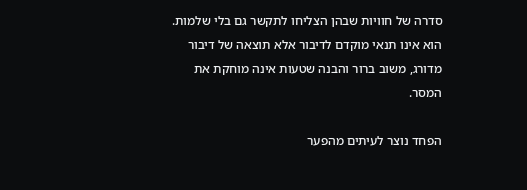סדרה של חוויות שבהן הצליחו לתקשר גם בלי שלמות. הוא אינו תנאי מוקדם לדיבור אלא תוצאה של דיבור מדורג, משוב ברור והבנה שטעות אינה מוחקת את המסר.

הפחד נוצר לעיתים מהפער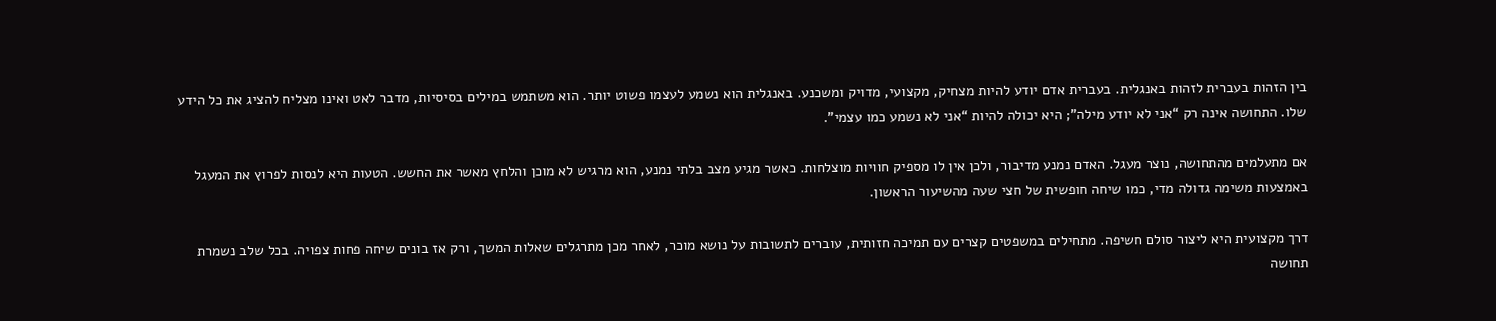בין הזהות בעברית לזהות באנגלית. בעברית אדם יודע להיות מצחיק, מקצועי, מדויק ומשכנע. באנגלית הוא נשמע לעצמו פשוט יותר. הוא משתמש במילים בסיסיות, מדבר לאט ואינו מצליח להציג את כל הידע שלו. התחושה אינה רק “אני לא יודע מילה”; היא יכולה להיות “אני לא נשמע כמו עצמי”.

אם מתעלמים מהתחושה, נוצר מעגל. האדם נמנע מדיבור, ולכן אין לו מספיק חוויות מוצלחות. כאשר מגיע מצב בלתי נמנע, הוא מרגיש לא מוכן והלחץ מאשר את החשש. הטעות היא לנסות לפרוץ את המעגל באמצעות משימה גדולה מדי, כמו שיחה חופשית של חצי שעה מהשיעור הראשון.

דרך מקצועית היא ליצור סולם חשיפה. מתחילים במשפטים קצרים עם תמיכה חזותית, עוברים לתשובות על נושא מוכר, לאחר מכן מתרגלים שאלות המשך, ורק אז בונים שיחה פחות צפויה. בכל שלב נשמרת תחושה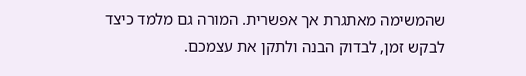שהמשימה מאתגרת אך אפשרית. המורה גם מלמד כיצד לבקש זמן, לבדוק הבנה ולתקן את עצמכם.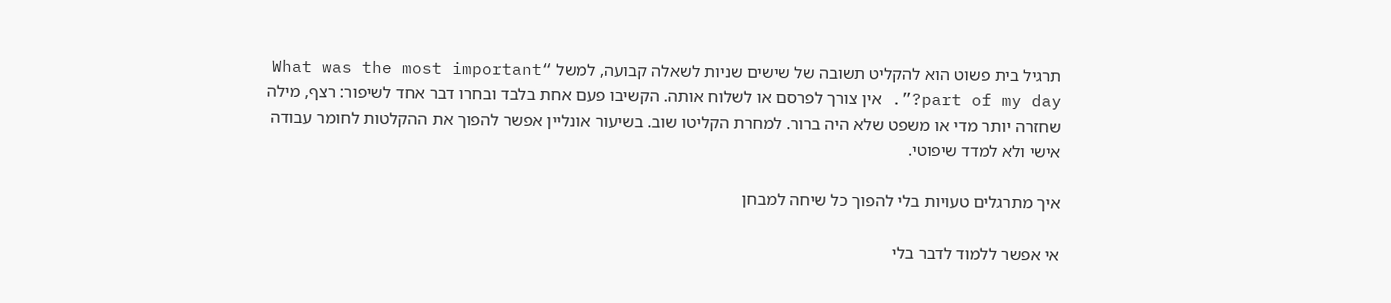תרגיל בית פשוט הוא להקליט תשובה של שישים שניות לשאלה קבועה, למשל “What was the most important part of my day?”. אין צורך לפרסם או לשלוח אותה. הקשיבו פעם אחת בלבד ובחרו דבר אחד לשיפור: רצף, מילה שחזרה יותר מדי או משפט שלא היה ברור. למחרת הקליטו שוב. בשיעור אונליין אפשר להפוך את ההקלטות לחומר עבודה אישי ולא למדד שיפוטי.

איך מתרגלים טעויות בלי להפוך כל שיחה למבחן

אי אפשר ללמוד לדבר בלי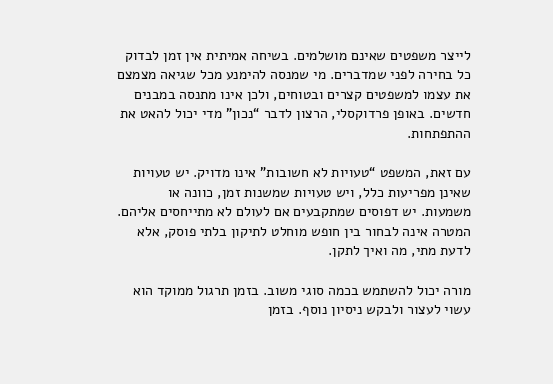לייצר משפטים שאינם מושלמים. בשיחה אמיתית אין זמן לבדוק כל בחירה לפני שמדברים. מי שמנסה להימנע מכל שגיאה מצמצם את עצמו למשפטים קצרים ובטוחים, ולכן אינו מתנסה במבנים חדשים. באופן פרדוקסלי, הרצון לדבר “נכון” מדי יכול להאט את ההתפתחות.

עם זאת, המשפט “טעויות לא חשובות” אינו מדויק. יש טעויות שאינן מפריעות כלל, ויש טעויות שמשנות זמן, כוונה או משמעות. יש דפוסים שמתקבעים אם לעולם לא מתייחסים אליהם. המטרה אינה לבחור בין חופש מוחלט לתיקון בלתי פוסק, אלא לדעת מתי, מה ואיך לתקן.

מורה יכול להשתמש בכמה סוגי משוב. בזמן תרגול ממוקד הוא עשוי לעצור ולבקש ניסיון נוסף. בזמן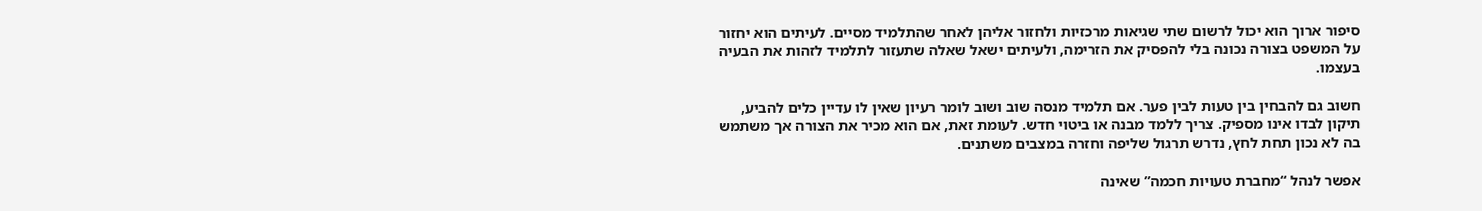סיפור ארוך הוא יכול לרשום שתי שגיאות מרכזיות ולחזור אליהן לאחר שהתלמיד מסיים. לעיתים הוא יחזור על המשפט בצורה נכונה בלי להפסיק את הזרימה, ולעיתים ישאל שאלה שתעזור לתלמיד לזהות את הבעיה בעצמו.

חשוב גם להבחין בין טעות לבין פער. אם תלמיד מנסה שוב ושוב לומר רעיון שאין לו עדיין כלים להביע, תיקון לבדו אינו מספיק. צריך ללמד מבנה או ביטוי חדש. לעומת זאת, אם הוא מכיר את הצורה אך משתמש בה לא נכון תחת לחץ, נדרש תרגול שליפה וחזרה במצבים משתנים.

אפשר לנהל “מחברת טעויות חכמה” שאינה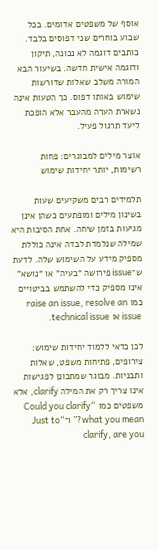אוסף של משפטים אדומים. בכל שבוע בוחרים שני דפוסים בלבד. כותבים דוגמה לא נכונה, תיקון ודוגמה אישית חדשה. בשיעור הבא המורה משלב שאלות שדורשות שימוש באותו דפוס. כך הטעות אינה נשארת הערה מהעבר אלא הופכת ליעד תרגול פעיל.

אוצר מילים למבוגרים: פחות רשימות, יותר יחידות שימוש

תלמידים רבים משקיעים שעות בשינון מילים ומופתעים כשהן אינן מגיעות בזמן שיחה. אחת הסיבות היא שמילה שנלמדת לבדה אינה כוללת מספיק מידע על השימוש שלה. לדעת ש־issue פירושה “בעיה” או “נושא” אינו מספיק כדי להשתמש בביטויים כמו raise an issue, resolve an issue או technical issue.

לכן כדאי ללמוד יחידות שימוש: צירופים, פתיחות משפט, שאלות ותבניות. מבוגר שמתכונן לפגישות אינו צריך רק את המילה clarify, אלא משפטים כמו “Could you clarify what you mean?” ו־“Just to clarify, are you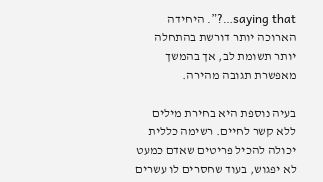saying that…?”. היחידה הארוכה יותר דורשת בהתחלה יותר תשומת לב, אך בהמשך מאפשרת תגובה מהירה.

בעיה נוספת היא בחירת מילים ללא קשר לחיים. רשימה כללית יכולה להכיל פריטים שאדם כמעט לא יפגוש, בעוד שחסרים לו עשרים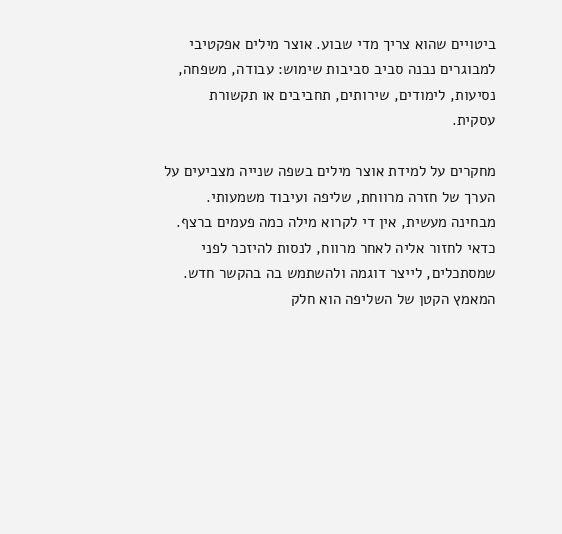ביטויים שהוא צריך מדי שבוע. אוצר מילים אפקטיבי למבוגרים נבנה סביב סביבות שימוש: עבודה, משפחה, נסיעות, לימודים, שירותים, תחביבים או תקשורת עסקית.

מחקרים על למידת אוצר מילים בשפה שנייה מצביעים על הערך של חזרה מרווחת, שליפה ועיבוד משמעותי. מבחינה מעשית, אין די לקרוא מילה כמה פעמים ברצף. כדאי לחזור אליה לאחר מרווח, לנסות להיזכר לפני שמסתכלים, לייצר דוגמה ולהשתמש בה בהקשר חדש. המאמץ הקטן של השליפה הוא חלק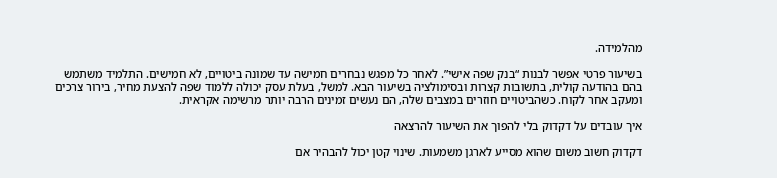מהלמידה.

בשיעור פרטי אפשר לבנות “בנק שפה אישי”. לאחר כל מפגש נבחרים חמישה עד שמונה ביטויים, לא חמישים. התלמיד משתמש בהם בהודעה קולית, בתשובות קצרות ובסימולציה בשיעור הבא. למשל, בעלת עסק יכולה ללמוד שפה להצעת מחיר, בירור צרכים ומעקב אחר לקוח. כשהביטויים חוזרים במצבים שלה, הם נעשים זמינים הרבה יותר מרשימה אקראית.

איך עובדים על דקדוק בלי להפוך את השיעור להרצאה

דקדוק חשוב משום שהוא מסייע לארגן משמעות. שינוי קטן יכול להבהיר אם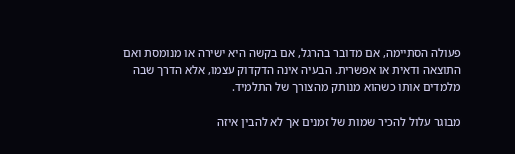פעולה הסתיימה, אם מדובר בהרגל, אם בקשה היא ישירה או מנומסת ואם התוצאה ודאית או אפשרית. הבעיה אינה הדקדוק עצמו, אלא הדרך שבה מלמדים אותו כשהוא מנותק מהצורך של התלמיד.

מבוגר עלול להכיר שמות של זמנים אך לא להבין איזה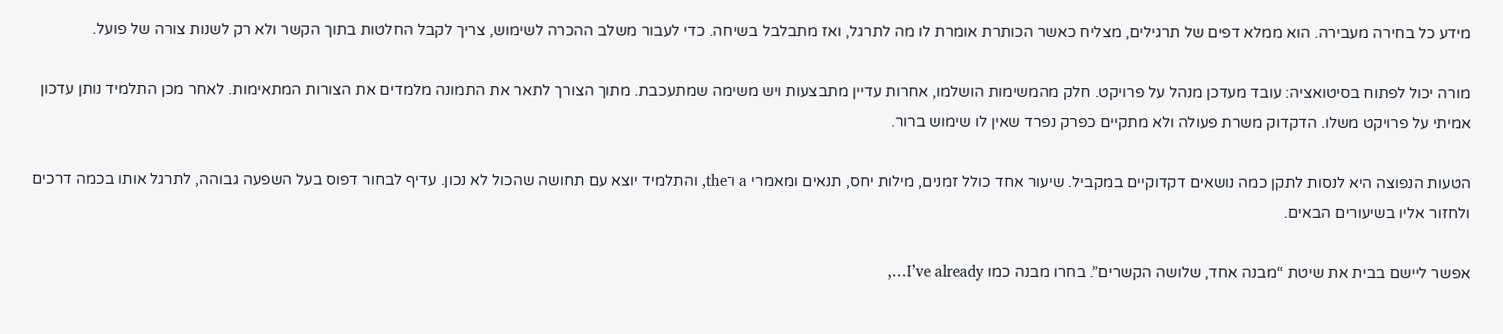מידע כל בחירה מעבירה. הוא ממלא דפים של תרגילים, מצליח כאשר הכותרת אומרת לו מה לתרגל, ואז מתבלבל בשיחה. כדי לעבור משלב ההכרה לשימוש, צריך לקבל החלטות בתוך הקשר ולא רק לשנות צורה של פועל.

מורה יכול לפתוח בסיטואציה: עובד מעדכן מנהל על פרויקט. חלק מהמשימות הושלמו, אחרות עדיין מתבצעות ויש משימה שמתעכבת. מתוך הצורך לתאר את התמונה מלמדים את הצורות המתאימות. לאחר מכן התלמיד נותן עדכון אמיתי על פרויקט משלו. הדקדוק משרת פעולה ולא מתקיים כפרק נפרד שאין לו שימוש ברור.

הטעות הנפוצה היא לנסות לתקן כמה נושאים דקדוקיים במקביל. שיעור אחד כולל זמנים, מילות יחס, תנאים ומאמרי a ו־the, והתלמיד יוצא עם תחושה שהכול לא נכון. עדיף לבחור דפוס בעל השפעה גבוהה, לתרגל אותו בכמה דרכים ולחזור אליו בשיעורים הבאים.

אפשר ליישם בבית את שיטת “מבנה אחד, שלושה הקשרים”. בחרו מבנה כמו I’ve already…,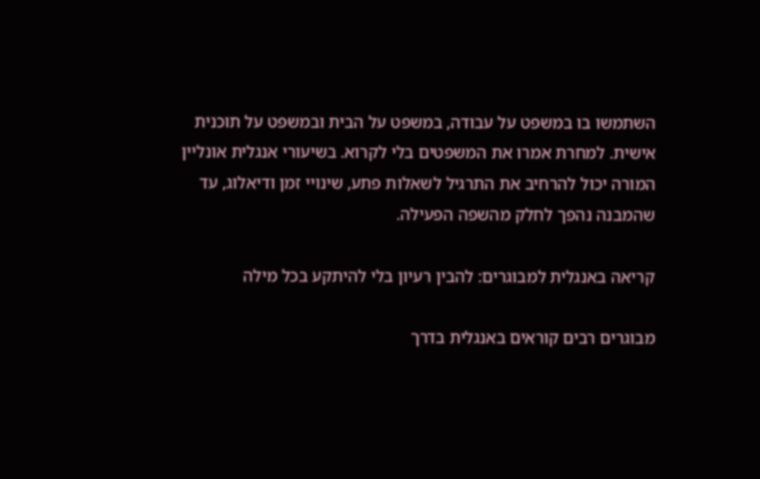השתמשו בו במשפט על עבודה, במשפט על הבית ובמשפט על תוכנית אישית. למחרת אמרו את המשפטים בלי לקרוא. בשיעורי אנגלית אונליין המורה יכול להרחיב את התרגיל לשאלות פתע, שינויי זמן ודיאלוג, עד שהמבנה נהפך לחלק מהשפה הפעילה.

קריאה באנגלית למבוגרים: להבין רעיון בלי להיתקע בכל מילה

מבוגרים רבים קוראים באנגלית בדרך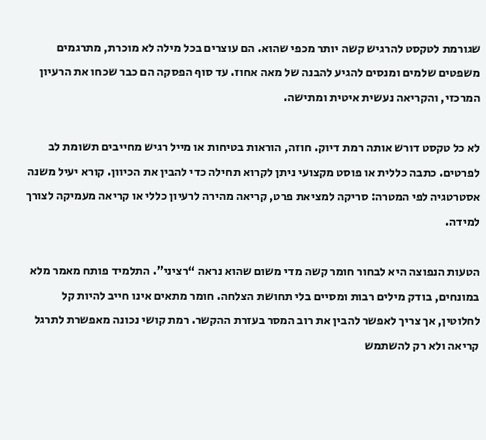שגורמת לטקסט להרגיש קשה יותר מכפי שהוא. הם עוצרים בכל מילה לא מוכרת, מתרגמים משפטים שלמים ומנסים להגיע להבנה של מאה אחוז. עד סוף הפסקה הם כבר שכחו את הרעיון המרכזי, והקריאה נעשית איטית ומתישה.

לא כל טקסט דורש אותה רמת דיוק. חוזה, הוראות בטיחות או מייל רגיש מחייבים תשומת לב לפרטים. כתבה כללית או פוסט מקצועי ניתן לקרוא תחילה כדי להבין את הכיוון. קורא יעיל משנה אסטרטגיה לפי המטרה: סריקה למציאת פרט, קריאה מהירה לרעיון כללי או קריאה מעמיקה לצורך למידה.

הטעות הנפוצה היא לבחור חומר קשה מדי משום שהוא נראה “רציני”. התלמיד פותח מאמר מלא במונחים, בודק מילים רבות ומסיים בלי תחושת הצלחה. חומר מתאים אינו חייב להיות קל לחלוטין, אך צריך לאפשר להבין את רוב המסר בעזרת ההקשר. רמת קושי נכונה מאפשרת לתרגל קריאה ולא רק להשתמש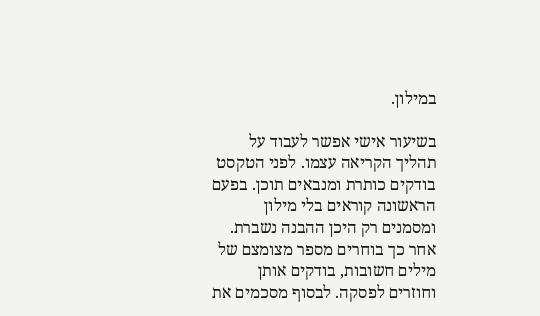במילון.

בשיעור אישי אפשר לעבוד על תהליך הקריאה עצמו. לפני הטקסט בודקים כותרת ומנבאים תוכן. בפעם הראשונה קוראים בלי מילון ומסמנים רק היכן ההבנה נשברת. אחר כך בוחרים מספר מצומצם של מילים חשובות, בודקים אותן וחוזרים לפסקה. לבסוף מסכמים את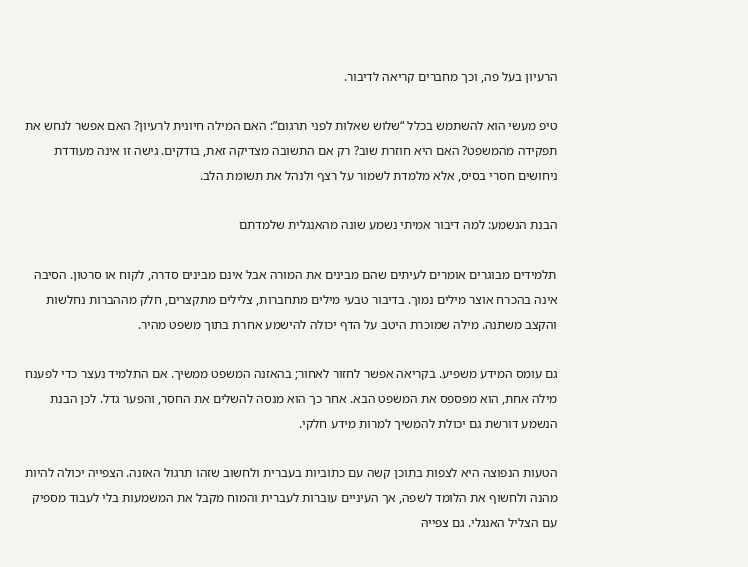הרעיון בעל פה, וכך מחברים קריאה לדיבור.

טיפ מעשי הוא להשתמש בכלל “שלוש שאלות לפני תרגום”: האם המילה חיונית לרעיון? האם אפשר לנחש את תפקידה מהמשפט? האם היא חוזרת שוב? רק אם התשובה מצדיקה זאת, בודקים. גישה זו אינה מעודדת ניחושים חסרי בסיס, אלא מלמדת לשמור על רצף ולנהל את תשומת הלב.

הבנת הנשמע: למה דיבור אמיתי נשמע שונה מהאנגלית שלמדתם

תלמידים מבוגרים אומרים לעיתים שהם מבינים את המורה אבל אינם מבינים סדרה, לקוח או סרטון. הסיבה אינה בהכרח אוצר מילים נמוך. בדיבור טבעי מילים מתחברות, צלילים מתקצרים, חלק מההברות נחלשות והקצב משתנה. מילה שמוכרת היטב על הדף יכולה להישמע אחרת בתוך משפט מהיר.

גם עומס המידע משפיע. בקריאה אפשר לחזור לאחור; בהאזנה המשפט ממשיך. אם התלמיד נעצר כדי לפענח מילה אחת, הוא מפספס את המשפט הבא. אחר כך הוא מנסה להשלים את החסר, והפער גדל. לכן הבנת הנשמע דורשת גם יכולת להמשיך למרות מידע חלקי.

הטעות הנפוצה היא לצפות בתוכן קשה עם כתוביות בעברית ולחשוב שזהו תרגול האזנה. הצפייה יכולה להיות מהנה ולחשוף את הלומד לשפה, אך העיניים עוברות לעברית והמוח מקבל את המשמעות בלי לעבוד מספיק עם הצליל האנגלי. גם צפייה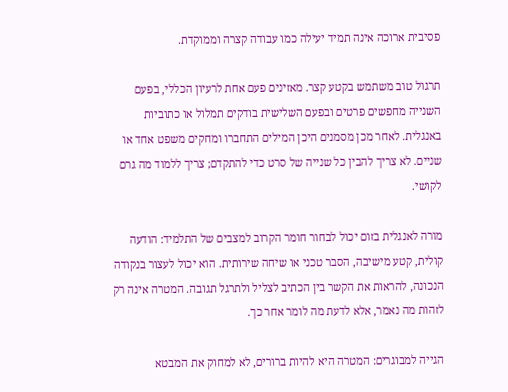פסיבית ארוכה אינה תמיד יעילה כמו עבודה קצרה וממוקדת.

תרגול טוב משתמש בקטע קצר. מאזינים פעם אחת לרעיון הכללי, בפעם השנייה מחפשים פרטים ובפעם השלישית בודקים תמלול או כתוביות באנגלית. לאחר מכן מסמנים היכן המילים התחברו ומחקים משפט אחד או שניים. לא צריך להבין כל שנייה של סרט כדי להתקדם; צריך ללמוד מה גרם לקושי.

מורה לאנגלית בזום יכול לבחור חומר הקרוב למצבים של התלמיד: הודעה קולית, קטע מישיבה, הסבר טכני או שיחה שירותית. הוא יכול לעצור בנקודה הנכונה, להראות את הקשר בין הכתיב לצליל ולתרגל תגובה. המטרה אינה רק לזהות מה נאמר, אלא לדעת מה לומר אחר כך.

הגייה למבוגרים: המטרה היא להיות ברורים, לא למחוק את המבטא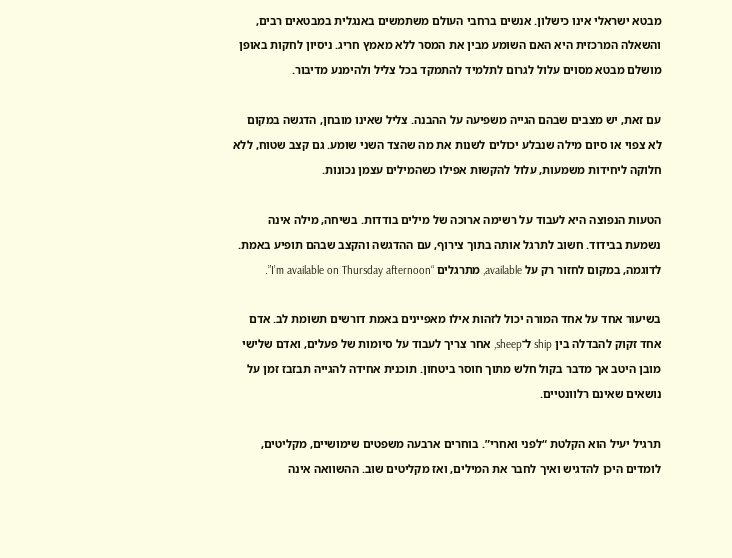מבטא ישראלי אינו כישלון. אנשים ברחבי העולם משתמשים באנגלית במבטאים רבים, והשאלה המרכזית היא האם השומע מבין את המסר ללא מאמץ חריג. ניסיון לחקות באופן מושלם מבטא מסוים עלול לגרום לתלמיד להתמקד בכל צליל ולהימנע מדיבור.

עם זאת, יש מצבים שבהם הגייה משפיעה על ההבנה. צליל שאינו מובחן, הדגשה במקום לא צפוי או סיום מילה שנבלע יכולים לשנות את מה שהצד השני שומע. גם קצב שטוח, ללא חלוקה ליחידות משמעות, עלול להקשות אפילו כשהמילים עצמן נכונות.

הטעות הנפוצה היא לעבוד על רשימה ארוכה של מילים בודדות. בשיחה, מילה אינה נשמעת בבידוד. חשוב לתרגל אותה בתוך צירוף, עם ההדגשה והקצב שבהם תופיע באמת. לדוגמה, במקום לחזור רק על available, מתרגלים “I’m available on Thursday afternoon”.

בשיעור אחד על אחד המורה יכול לזהות אילו מאפיינים באמת דורשים תשומת לב. אדם אחד זקוק להבדלה בין ship ל־sheep, אחר צריך לעבוד על סיומות של פעלים, ואדם שלישי מובן היטב אך מדבר בקול חלש מתוך חוסר ביטחון. תוכנית אחידה להגייה תבזבז זמן על נושאים שאינם רלוונטיים.

תרגיל יעיל הוא הקלטת “לפני ואחרי”. בוחרים ארבעה משפטים שימושיים, מקליטים, לומדים היכן להדגיש ואיך לחבר את המילים, ואז מקליטים שוב. ההשוואה אינה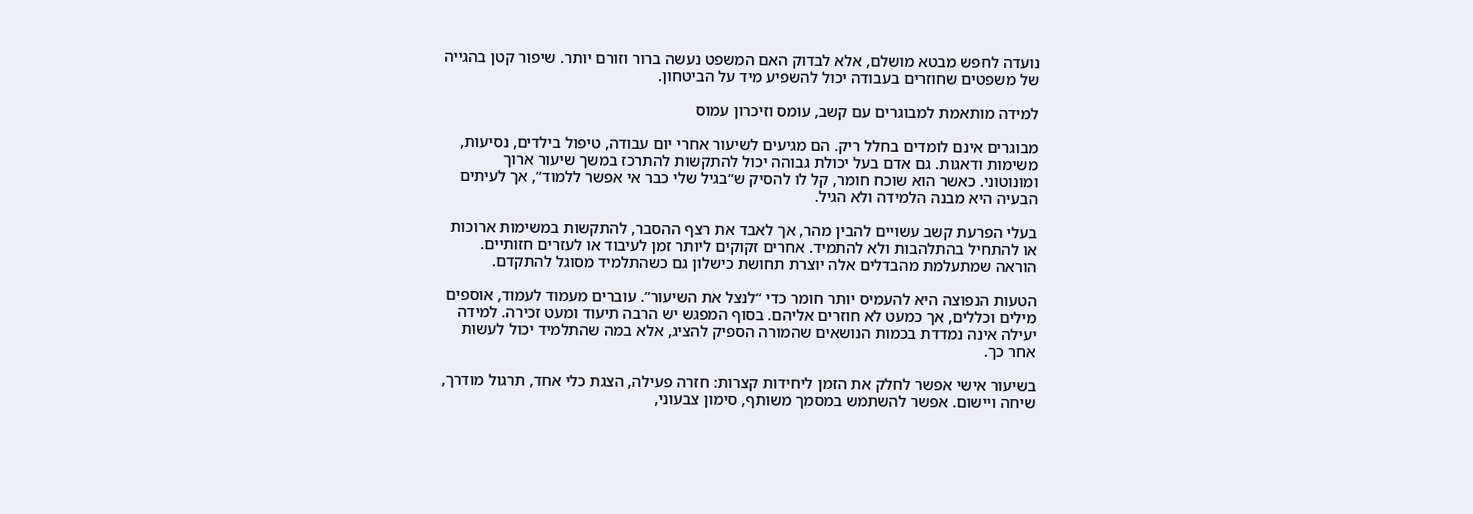נועדה לחפש מבטא מושלם, אלא לבדוק האם המשפט נעשה ברור וזורם יותר. שיפור קטן בהגייה של משפטים שחוזרים בעבודה יכול להשפיע מיד על הביטחון.

למידה מותאמת למבוגרים עם קשב, עומס וזיכרון עמוס

מבוגרים אינם לומדים בחלל ריק. הם מגיעים לשיעור אחרי יום עבודה, טיפול בילדים, נסיעות, משימות ודאגות. גם אדם בעל יכולת גבוהה יכול להתקשות להתרכז במשך שיעור ארוך ומונוטוני. כאשר הוא שוכח חומר, קל לו להסיק ש“בגיל שלי כבר אי אפשר ללמוד”, אך לעיתים הבעיה היא מבנה הלמידה ולא הגיל.

בעלי הפרעת קשב עשויים להבין מהר, אך לאבד את רצף ההסבר, להתקשות במשימות ארוכות או להתחיל בהתלהבות ולא להתמיד. אחרים זקוקים ליותר זמן לעיבוד או לעזרים חזותיים. הוראה שמתעלמת מהבדלים אלה יוצרת תחושת כישלון גם כשהתלמיד מסוגל להתקדם.

הטעות הנפוצה היא להעמיס יותר חומר כדי “לנצל את השיעור”. עוברים מעמוד לעמוד, אוספים מילים וכללים, אך כמעט לא חוזרים אליהם. בסוף המפגש יש הרבה תיעוד ומעט זכירה. למידה יעילה אינה נמדדת בכמות הנושאים שהמורה הספיק להציג, אלא במה שהתלמיד יכול לעשות אחר כך.

בשיעור אישי אפשר לחלק את הזמן ליחידות קצרות: חזרה פעילה, הצגת כלי אחד, תרגול מודרך, שיחה ויישום. אפשר להשתמש במסמך משותף, סימון צבעוני,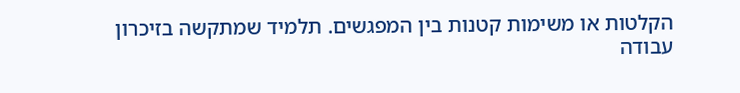הקלטות או משימות קטנות בין המפגשים. תלמיד שמתקשה בזיכרון עבודה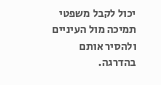יכול לקבל משפטי תמיכה מול העיניים ולהסיר אותם בהדרגה.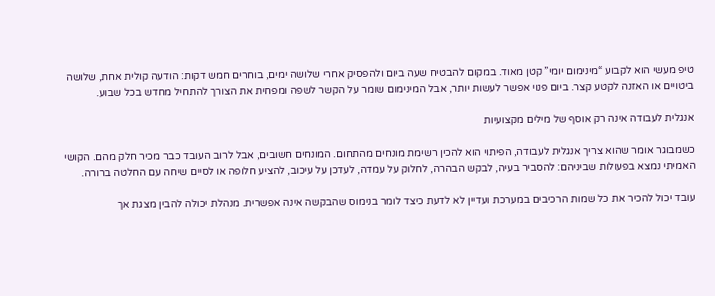טיפ מעשי הוא לקבוע “מינימום יומי” קטן מאוד. במקום להבטיח שעה ביום ולהפסיק אחרי שלושה ימים, בוחרים חמש דקות: הודעה קולית אחת, שלושה ביטויים או האזנה לקטע קצר. ביום פנוי אפשר לעשות יותר, אבל המינימום שומר על הקשר לשפה ומפחית את הצורך להתחיל מחדש בכל שבוע.

אנגלית לעבודה אינה רק אוסף של מילים מקצועיות

כשמבוגר אומר שהוא צריך אנגלית לעבודה, הפיתוי הוא להכין רשימת מונחים מהתחום. המונחים חשובים, אבל לרוב העובד כבר מכיר חלק מהם. הקושי האמיתי נמצא בפעולות שביניהם: להסביר בעיה, לבקש הבהרה, לחלוק על עמדה, לעדכן על עיכוב, להציע חלופה או לסיים שיחה עם החלטה ברורה.

עובד יכול להכיר את כל שמות הרכיבים במערכת ועדיין לא לדעת כיצד לומר בנימוס שהבקשה אינה אפשרית. מנהלת יכולה להבין מצגת אך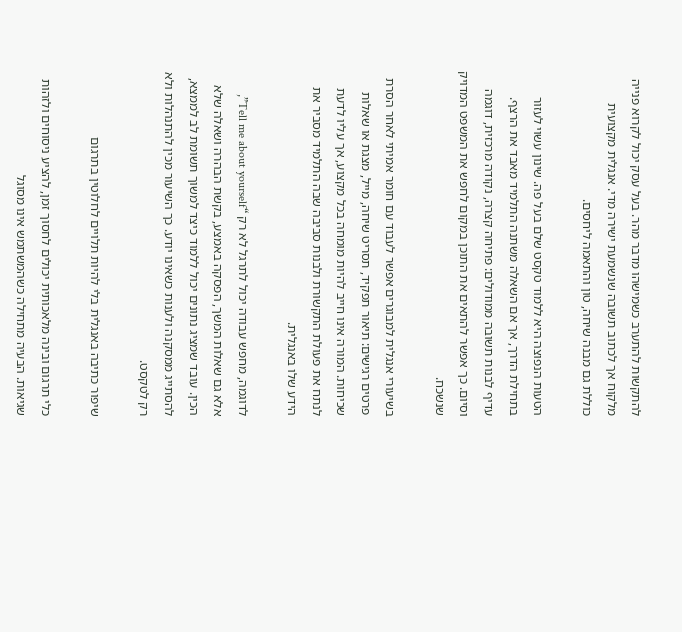להתקשות להתערב כשמישהו מדבר מהר. בעל עסק יכול לקרוא פנייה מלקוח אך לכתוב תשובה שנשמעת ישירה מדי. אנגלית מקצועית כוללת גם מבנה שיחה, טון והתאמה ליחסים.

הטעות הנפוצה היא ללמוד טקסט שלם בעל פה. שינון עשוי לעזור בתחילת הדרך, אך אם השאלה משתנה התלמיד מאבד את הרצף. עדיף לבנות תשובה ממודולים: פתיחה קצרה, נקודה מרכזית, דוגמה וסיום. כך אפשר להתאים את התוכן במקום לחפש את המשפט המדויק שנשכח.

בשיעורי אנגלית למבוגרים אפשר לעבוד עם חומר אמיתי לאחר הסרת פרטים רגישים: תיאור תפקיד, תסריט שיחה, מייל, מצגת או שאלות שכיחות. המורה אינו חייב להיות מומחה בכל מקצוע, אך עליו לדעת לנתח את פעולת התקשורת ולבנות סביבה שבה התלמיד מסביר את הידע שלו באנגלית.

לדוגמה, מחפש עבודה יכול לתרגל לא רק “Tell me about yourself”, אלא גם שאלות המשך, הפסקה באמצע, בקשת הבהרה ושאלה שלא הכין. עובד שמציג נתונים יכול ללמוד כיצד למשוך תשומת לב לממצא, להסתייג ממסקנה ולענות כשאינו יודע. כך השיעור מכין להתנהלות ולא רק לטקסט.

שיפור כתיבה באנגלית בלי להיות תלויים לחלוטין בתרגום

כלי תרגום ובינה מלאכותית יכולים לחסוך זמן, להציע ניסוחים ולזהות שגיאות. הבעיה מתחילה כשהמשתמש אינו מסוגל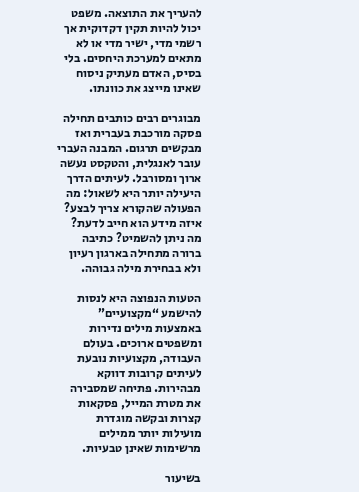להעריך את התוצאה. משפט יכול להיות תקין דקדוקית אך רשמי מדי, ישיר מדי או לא מתאים למערכת היחסים. בלי בסיס, האדם מעתיק ניסוח שאינו מייצג את כוונתו.

מבוגרים רבים כותבים תחילה פסקה מורכבת בעברית ואז מבקשים תרגום. המבנה העברי עובר לאנגלית, והטקסט נעשה ארוך ומסורבל. לעיתים הדרך היעילה יותר היא לשאול: מה הפעולה שהקורא צריך לבצע? איזה מידע הוא חייב לדעת? מה ניתן להשמיט? כתיבה ברורה מתחילה בארגון רעיון ולא בבחירת מילה גבוהה.

הטעות הנפוצה היא לנסות להישמע “מקצועיים” באמצעות מילים נדירות ומשפטים ארוכים. בעולם העבודה, מקצועיות נובעת לעיתים קרובות דווקא מבהירות. פתיחה שמסבירה את מטרת המייל, פסקאות קצרות ובקשה מוגדרת מועילות יותר ממילים מרשימות שאינן טבעיות.

בשיעור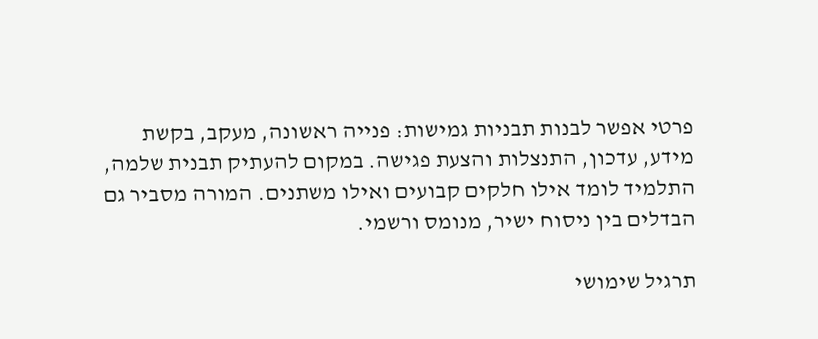פרטי אפשר לבנות תבניות גמישות: פנייה ראשונה, מעקב, בקשת מידע, עדכון, התנצלות והצעת פגישה. במקום להעתיק תבנית שלמה, התלמיד לומד אילו חלקים קבועים ואילו משתנים. המורה מסביר גם הבדלים בין ניסוח ישיר, מנומס ורשמי.

תרגיל שימושי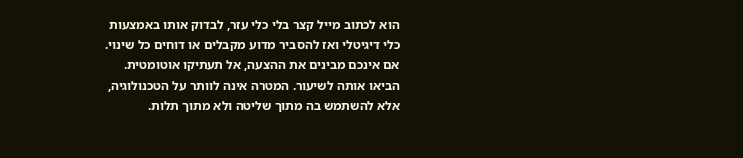הוא לכתוב מייל קצר בלי כלי עזר, לבדוק אותו באמצעות כלי דיגיטלי ואז להסביר מדוע מקבלים או דוחים כל שינוי. אם אינכם מבינים את ההצעה, אל תעתיקו אוטומטית. הביאו אותה לשיעור. המטרה אינה לוותר על הטכנולוגיה, אלא להשתמש בה מתוך שליטה ולא מתוך תלות.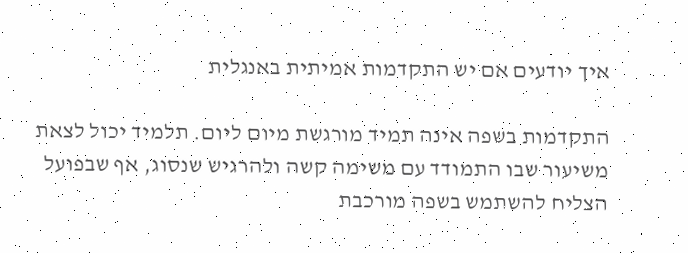איך יודעים אם יש התקדמות אמיתית באנגלית

התקדמות בשפה אינה תמיד מורגשת מיום ליום. תלמיד יכול לצאת משיעור שבו התמודד עם משימה קשה ולהרגיש שנסוג, אף שבפועל הצליח להשתמש בשפה מורכבת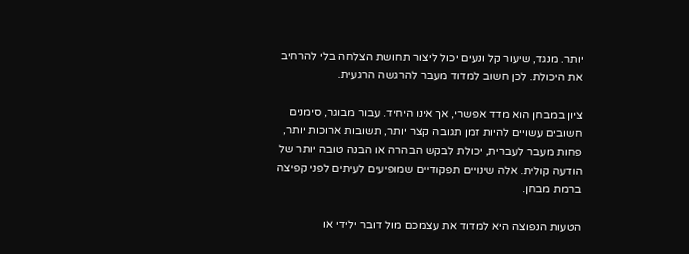יותר. מנגד, שיעור קל ונעים יכול ליצור תחושת הצלחה בלי להרחיב את היכולת. לכן חשוב למדוד מעבר להרגשה הרגעית.

ציון במבחן הוא מדד אפשרי, אך אינו היחיד. עבור מבוגר, סימנים חשובים עשויים להיות זמן תגובה קצר יותר, תשובות ארוכות יותר, פחות מעבר לעברית, יכולת לבקש הבהרה או הבנה טובה יותר של הודעה קולית. אלה שינויים תפקודיים שמופיעים לעיתים לפני קפיצה ברמת מבחן.

הטעות הנפוצה היא למדוד את עצמכם מול דובר ילידי או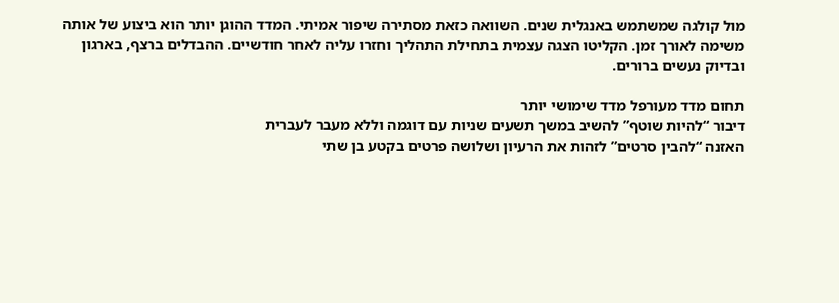מול קולגה שמשתמש באנגלית שנים. השוואה כזאת מסתירה שיפור אמיתי. המדד ההוגן יותר הוא ביצוע של אותה משימה לאורך זמן. הקליטו הצגה עצמית בתחילת התהליך וחזרו עליה לאחר חודשיים. ההבדלים ברצף, בארגון ובדיוק נעשים ברורים.

תחום מדד מעורפל מדד שימושי יותר
דיבור “להיות שוטף” להשיב במשך תשעים שניות עם דוגמה וללא מעבר לעברית
האזנה “להבין סרטים” לזהות את הרעיון ושלושה פרטים בקטע בן שתי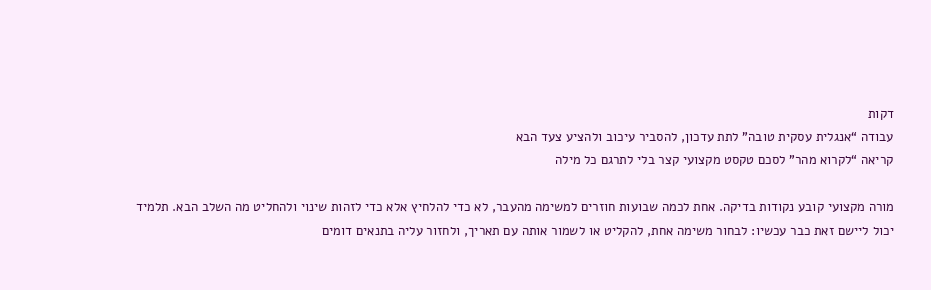דקות
עבודה “אנגלית עסקית טובה” לתת עדכון, להסביר עיכוב ולהציע צעד הבא
קריאה “לקרוא מהר” לסכם טקסט מקצועי קצר בלי לתרגם כל מילה

מורה מקצועי קובע נקודות בדיקה. אחת לכמה שבועות חוזרים למשימה מהעבר, לא כדי להלחיץ אלא כדי לזהות שינוי ולהחליט מה השלב הבא. תלמיד יכול ליישם זאת כבר עכשיו: לבחור משימה אחת, להקליט או לשמור אותה עם תאריך, ולחזור עליה בתנאים דומים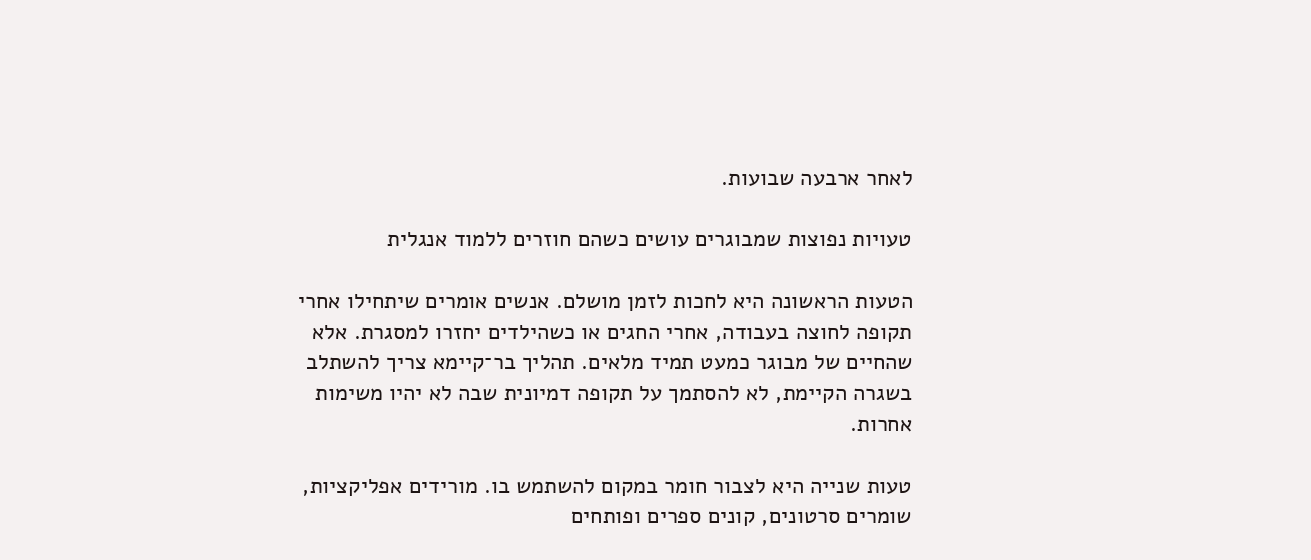לאחר ארבעה שבועות.

טעויות נפוצות שמבוגרים עושים כשהם חוזרים ללמוד אנגלית

הטעות הראשונה היא לחכות לזמן מושלם. אנשים אומרים שיתחילו אחרי תקופה לחוצה בעבודה, אחרי החגים או כשהילדים יחזרו למסגרת. אלא שהחיים של מבוגר כמעט תמיד מלאים. תהליך בר־קיימא צריך להשתלב בשגרה הקיימת, לא להסתמך על תקופה דמיונית שבה לא יהיו משימות אחרות.

טעות שנייה היא לצבור חומר במקום להשתמש בו. מורידים אפליקציות, שומרים סרטונים, קונים ספרים ופותחים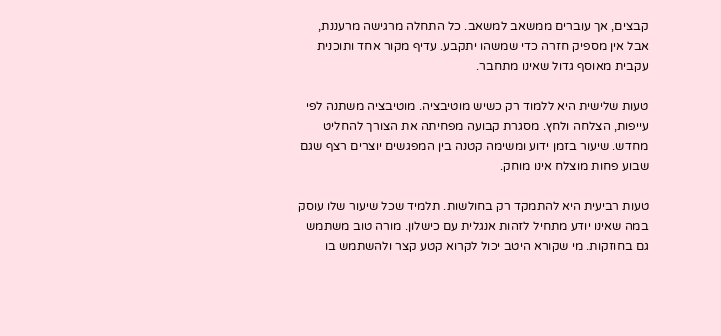קבצים, אך עוברים ממשאב למשאב. כל התחלה מרגישה מרעננת, אבל אין מספיק חזרה כדי שמשהו יתקבע. עדיף מקור אחד ותוכנית עקבית מאוסף גדול שאינו מתחבר.

טעות שלישית היא ללמוד רק כשיש מוטיבציה. מוטיבציה משתנה לפי עייפות, הצלחה ולחץ. מסגרת קבועה מפחיתה את הצורך להחליט מחדש. שיעור בזמן ידוע ומשימה קטנה בין המפגשים יוצרים רצף שגם שבוע פחות מוצלח אינו מוחק.

טעות רביעית היא להתמקד רק בחולשות. תלמיד שכל שיעור שלו עוסק במה שאינו יודע מתחיל לזהות אנגלית עם כישלון. מורה טוב משתמש גם בחוזקות. מי שקורא היטב יכול לקרוא קטע קצר ולהשתמש בו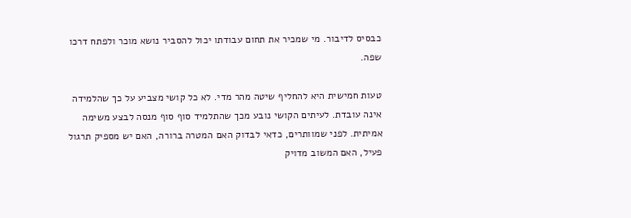כבסיס לדיבור. מי שמכיר את תחום עבודתו יכול להסביר נושא מוכר ולפתח דרכו שפה.

טעות חמישית היא להחליף שיטה מהר מדי. לא כל קושי מצביע על כך שהלמידה אינה עובדת. לעיתים הקושי נובע מכך שהתלמיד סוף סוף מנסה לבצע משימה אמיתית. לפני שמוותרים, כדאי לבדוק האם המטרה ברורה, האם יש מספיק תרגול פעיל, האם המשוב מדויק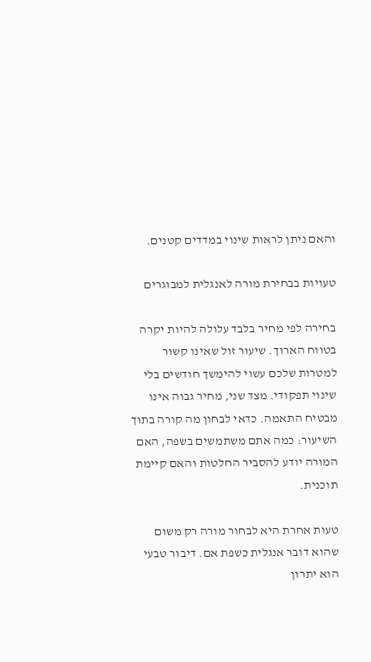והאם ניתן לראות שינוי במדדים קטנים.

טעויות בבחירת מורה לאנגלית למבוגרים

בחירה לפי מחיר בלבד עלולה להיות יקרה בטווח הארוך. שיעור זול שאינו קשור למטרות שלכם עשוי להימשך חודשים בלי שינוי תפקודי. מצד שני, מחיר גבוה אינו מבטיח התאמה. כדאי לבחון מה קורה בתוך השיעור: כמה אתם משתמשים בשפה, האם המורה יודע להסביר החלטות והאם קיימת תוכנית.

טעות אחרת היא לבחור מורה רק משום שהוא דובר אנגלית כשפת אם. דיבור טבעי הוא יתרון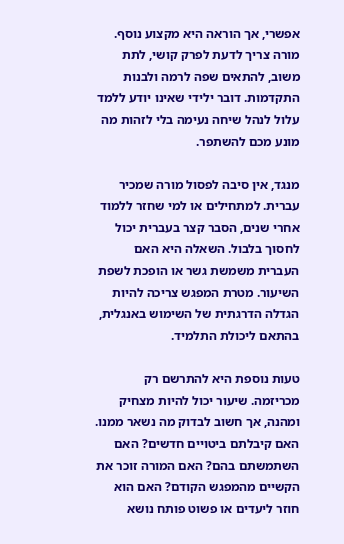אפשרי, אך הוראה היא מקצוע נוסף. מורה צריך לדעת לפרק קושי, לתת משוב, להתאים שפה לרמה ולבנות התקדמות. דובר ילידי שאינו יודע ללמד עלול לנהל שיחה נעימה בלי לזהות מה מונע מכם להשתפר.

מנגד, אין סיבה לפסול מורה שמכיר עברית. למתחילים או למי שחזר ללמוד אחרי שנים, הסבר קצר בעברית יכול לחסוך בלבול. השאלה היא האם העברית משמשת גשר או הופכת לשפת השיעור. מטרת המפגש צריכה להיות הגדלה הדרגתית של השימוש באנגלית, בהתאם ליכולת התלמיד.

טעות נוספת היא להתרשם רק מכריזמה. שיעור יכול להיות מצחיק ומהנה, אך חשוב לבדוק מה נשאר ממנו. האם קיבלתם ביטויים חדשים? האם השתמשתם בהם? האם המורה זוכר את הקשיים מהמפגש הקודם? האם הוא חוזר ליעדים או פשוט פותח נושא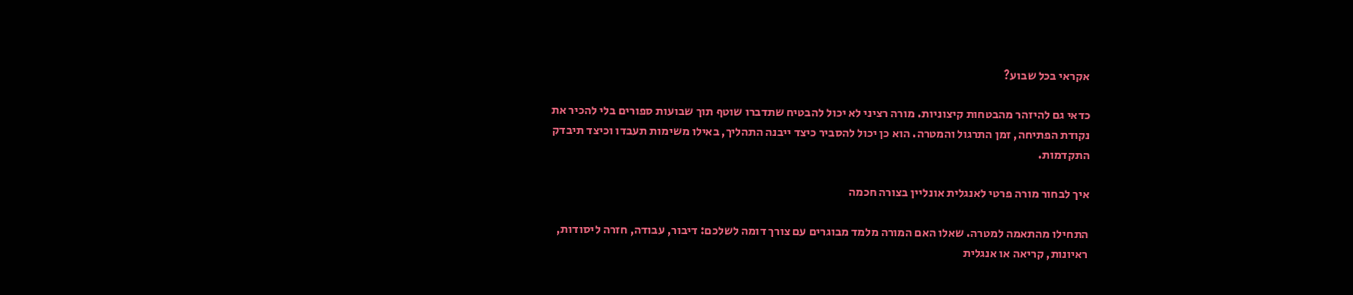אקראי בכל שבוע?

כדאי גם להיזהר מהבטחות קיצוניות. מורה רציני לא יכול להבטיח שתדברו שוטף תוך שבועות ספורים בלי להכיר את נקודת הפתיחה, זמן התרגול והמטרה. הוא כן יכול להסביר כיצד ייבנה התהליך, באילו משימות תעבדו וכיצד תיבדק התקדמות.

איך לבחור מורה פרטי לאנגלית אונליין בצורה חכמה

התחילו מהתאמה למטרה. שאלו האם המורה מלמד מבוגרים עם צורך דומה לשלכם: דיבור, עבודה, חזרה ליסודות, ראיונות, קריאה או אנגלית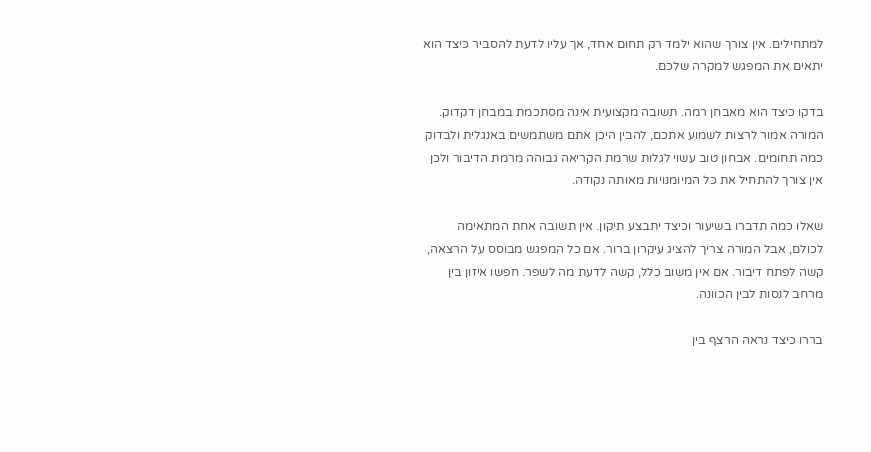למתחילים. אין צורך שהוא ילמד רק תחום אחד, אך עליו לדעת להסביר כיצד הוא יתאים את המפגש למקרה שלכם.

בדקו כיצד הוא מאבחן רמה. תשובה מקצועית אינה מסתכמת במבחן דקדוק. המורה אמור לרצות לשמוע אתכם, להבין היכן אתם משתמשים באנגלית ולבדוק כמה תחומים. אבחון טוב עשוי לגלות שרמת הקריאה גבוהה מרמת הדיבור ולכן אין צורך להתחיל את כל המיומנויות מאותה נקודה.

שאלו כמה תדברו בשיעור וכיצד יתבצע תיקון. אין תשובה אחת המתאימה לכולם, אבל המורה צריך להציג עיקרון ברור. אם כל המפגש מבוסס על הרצאה, קשה לפתח דיבור. אם אין משוב כלל, קשה לדעת מה לשפר. חפשו איזון בין מרחב לנסות לבין הכוונה.

בררו כיצד נראה הרצף בין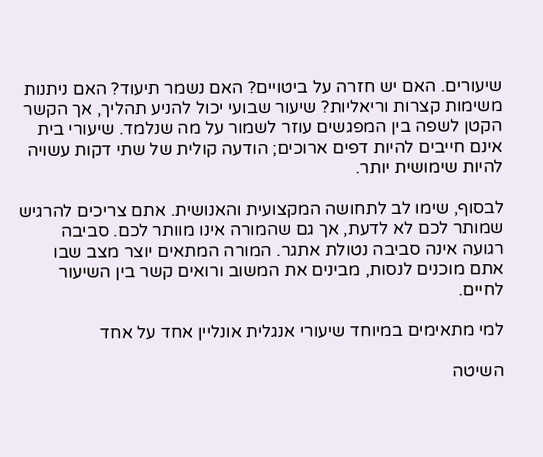שיעורים. האם יש חזרה על ביטויים? האם נשמר תיעוד? האם ניתנות משימות קצרות וריאליות? שיעור שבועי יכול להניע תהליך, אך הקשר הקטן לשפה בין המפגשים עוזר לשמור על מה שנלמד. שיעורי בית אינם חייבים להיות דפים ארוכים; הודעה קולית של שתי דקות עשויה להיות שימושית יותר.

לבסוף, שימו לב לתחושה המקצועית והאנושית. אתם צריכים להרגיש שמותר לכם לא לדעת, אך גם שהמורה אינו מוותר לכם. סביבה רגועה אינה סביבה נטולת אתגר. המורה המתאים יוצר מצב שבו אתם מוכנים לנסות, מבינים את המשוב ורואים קשר בין השיעור לחיים.

למי מתאימים במיוחד שיעורי אנגלית אונליין אחד על אחד

השיטה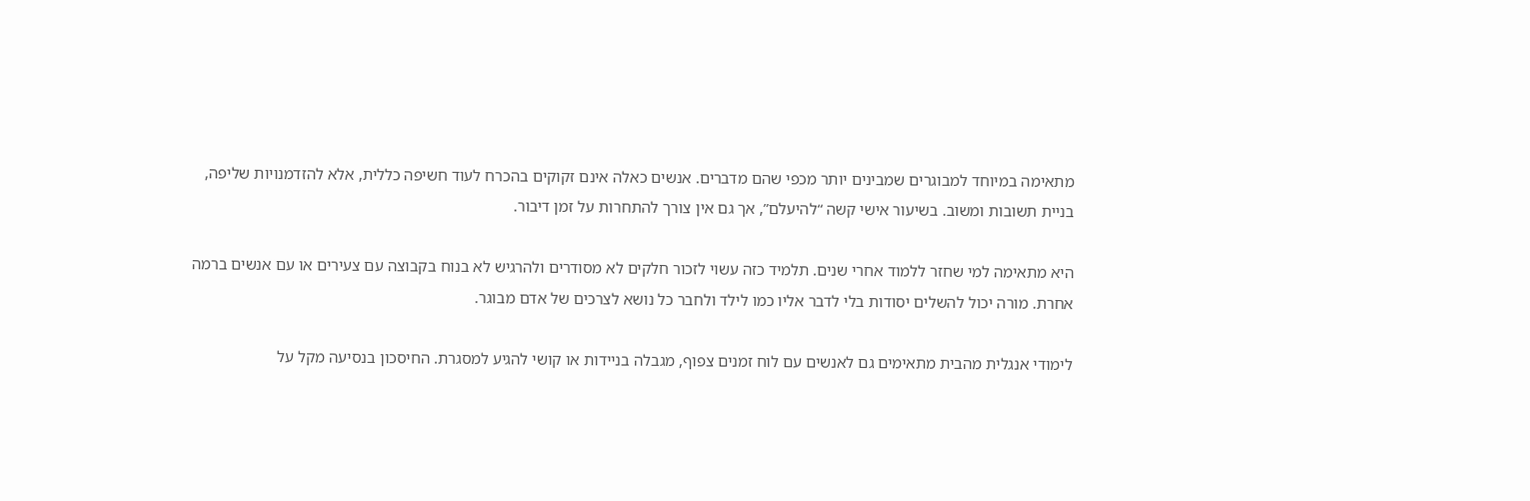מתאימה במיוחד למבוגרים שמבינים יותר מכפי שהם מדברים. אנשים כאלה אינם זקוקים בהכרח לעוד חשיפה כללית, אלא להזדמנויות שליפה, בניית תשובות ומשוב. בשיעור אישי קשה “להיעלם”, אך גם אין צורך להתחרות על זמן דיבור.

היא מתאימה למי שחזר ללמוד אחרי שנים. תלמיד כזה עשוי לזכור חלקים לא מסודרים ולהרגיש לא בנוח בקבוצה עם צעירים או עם אנשים ברמה אחרת. מורה יכול להשלים יסודות בלי לדבר אליו כמו לילד ולחבר כל נושא לצרכים של אדם מבוגר.

לימודי אנגלית מהבית מתאימים גם לאנשים עם לוח זמנים צפוף, מגבלה בניידות או קושי להגיע למסגרת. החיסכון בנסיעה מקל על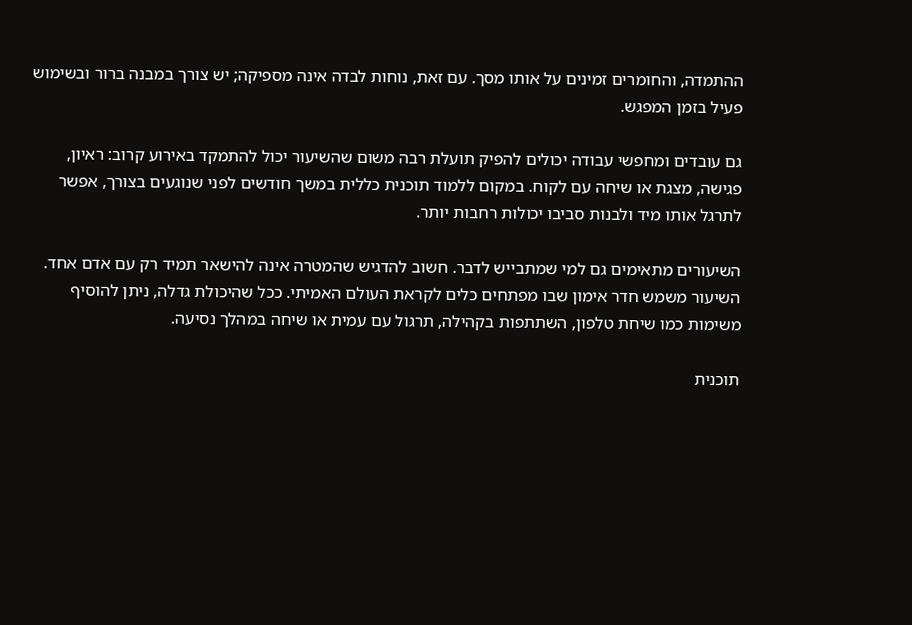ההתמדה, והחומרים זמינים על אותו מסך. עם זאת, נוחות לבדה אינה מספיקה; יש צורך במבנה ברור ובשימוש פעיל בזמן המפגש.

גם עובדים ומחפשי עבודה יכולים להפיק תועלת רבה משום שהשיעור יכול להתמקד באירוע קרוב: ראיון, פגישה, מצגת או שיחה עם לקוח. במקום ללמוד תוכנית כללית במשך חודשים לפני שנוגעים בצורך, אפשר לתרגל אותו מיד ולבנות סביבו יכולות רחבות יותר.

השיעורים מתאימים גם למי שמתבייש לדבר. חשוב להדגיש שהמטרה אינה להישאר תמיד רק עם אדם אחד. השיעור משמש חדר אימון שבו מפתחים כלים לקראת העולם האמיתי. ככל שהיכולת גדלה, ניתן להוסיף משימות כמו שיחת טלפון, השתתפות בקהילה, תרגול עם עמית או שיחה במהלך נסיעה.

תוכנית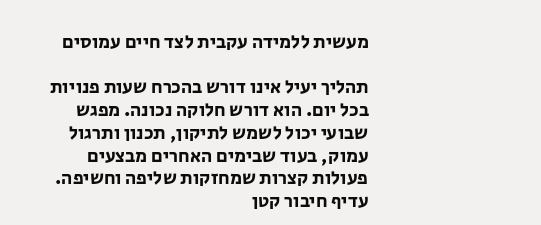מעשית ללמידה עקבית לצד חיים עמוסים

תהליך יעיל אינו דורש בהכרח שעות פנויות בכל יום. הוא דורש חלוקה נכונה. מפגש שבועי יכול לשמש לתיקון, תכנון ותרגול עמוק, בעוד שבימים האחרים מבצעים פעולות קצרות שמחזקות שליפה וחשיפה. עדיף חיבור קטן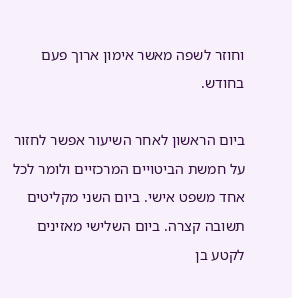וחוזר לשפה מאשר אימון ארוך פעם בחודש.

ביום הראשון לאחר השיעור אפשר לחזור על חמשת הביטויים המרכזיים ולומר לכל אחד משפט אישי. ביום השני מקליטים תשובה קצרה. ביום השלישי מאזינים לקטע בן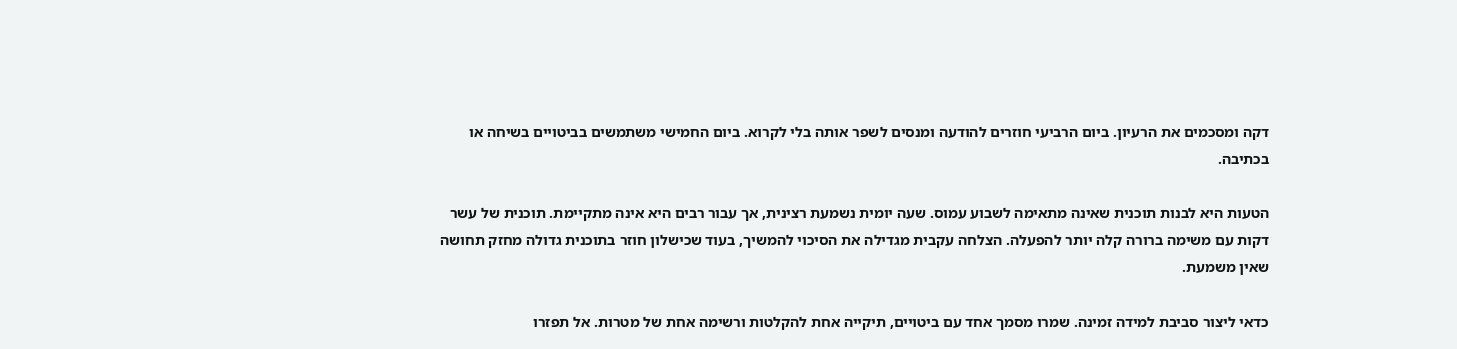דקה ומסכמים את הרעיון. ביום הרביעי חוזרים להודעה ומנסים לשפר אותה בלי לקרוא. ביום החמישי משתמשים בביטויים בשיחה או בכתיבה.

הטעות היא לבנות תוכנית שאינה מתאימה לשבוע עמוס. שעה יומית נשמעת רצינית, אך עבור רבים היא אינה מתקיימת. תוכנית של עשר דקות עם משימה ברורה קלה יותר להפעלה. הצלחה עקבית מגדילה את הסיכוי להמשיך, בעוד שכישלון חוזר בתוכנית גדולה מחזק תחושה שאין משמעת.

כדאי ליצור סביבת למידה זמינה. שמרו מסמך אחד עם ביטויים, תיקייה אחת להקלטות ורשימה אחת של מטרות. אל תפזרו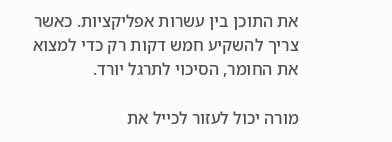את התוכן בין עשרות אפליקציות. כאשר צריך להשקיע חמש דקות רק כדי למצוא את החומר, הסיכוי לתרגל יורד.

מורה יכול לעזור לכייל את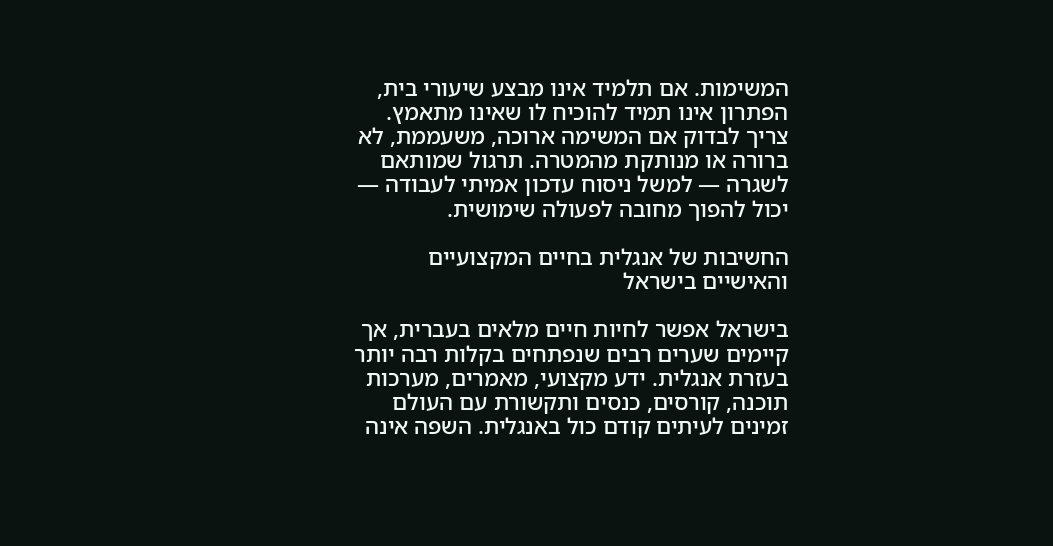המשימות. אם תלמיד אינו מבצע שיעורי בית, הפתרון אינו תמיד להוכיח לו שאינו מתאמץ. צריך לבדוק אם המשימה ארוכה, משעממת, לא ברורה או מנותקת מהמטרה. תרגול שמותאם לשגרה — למשל ניסוח עדכון אמיתי לעבודה — יכול להפוך מחובה לפעולה שימושית.

החשיבות של אנגלית בחיים המקצועיים והאישיים בישראל

בישראל אפשר לחיות חיים מלאים בעברית, אך קיימים שערים רבים שנפתחים בקלות רבה יותר בעזרת אנגלית. ידע מקצועי, מאמרים, מערכות תוכנה, קורסים, כנסים ותקשורת עם העולם זמינים לעיתים קודם כול באנגלית. השפה אינה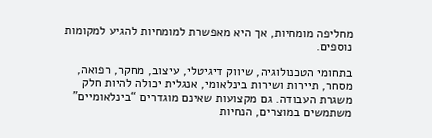מחליפה מומחיות, אך היא מאפשרת למומחיות להגיע למקומות נוספים.

בתחומי הטכנולוגיה, שיווק דיגיטלי, עיצוב, מחקר, רפואה, מסחר, תיירות ושירות בינלאומי, אנגלית יכולה להיות חלק משגרת העבודה. גם מקצועות שאינם מוגדרים “בינלאומיים” משתמשים במוצרים, הנחיות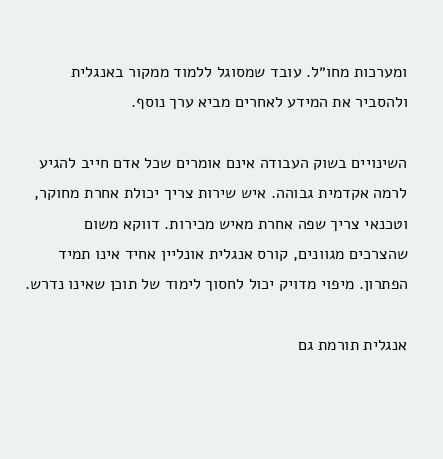ומערכות מחו״ל. עובד שמסוגל ללמוד ממקור באנגלית ולהסביר את המידע לאחרים מביא ערך נוסף.

השינויים בשוק העבודה אינם אומרים שכל אדם חייב להגיע לרמה אקדמית גבוהה. איש שירות צריך יכולת אחרת מחוקר, וטכנאי צריך שפה אחרת מאיש מכירות. דווקא משום שהצרכים מגוונים, קורס אנגלית אונליין אחיד אינו תמיד הפתרון. מיפוי מדויק יכול לחסוך לימוד של תוכן שאינו נדרש.

אנגלית תורמת גם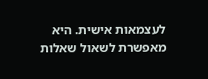לעצמאות אישית. היא מאפשרת לשאול שאלות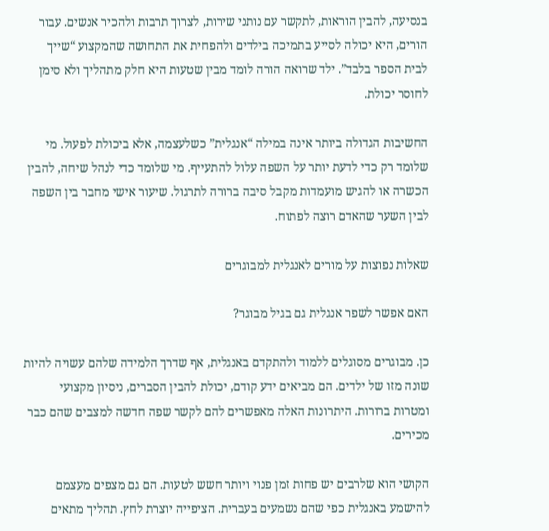בנסיעה, להבין הוראות, לתקשר עם נותני שירות, לצרוך תרבות ולהכיר אנשים. עבור הורים, היא יכולה לסייע בתמיכה בילדים ולהפחית את התחושה שהמקצוע “שייך לבית הספר בלבד”. ילד שרואה הורה לומד מבין שטעות היא חלק מתהליך ולא סימן לחוסר יכולת.

החשיבות הגדולה ביותר אינה במילה “אנגלית” כשלעצמה, אלא ביכולת לפעול. מי שלומד רק כדי לדעת יותר על השפה עלול להתעייף. מי שלומד כדי לנהל שיחה, להבין הכשרה או להגיש מועמדות מקבל סיבה ברורה לתרגול. שיעור אישי מחבר בין השפה לבין השער שהאדם רוצה לפתוח.

שאלות נפוצות על מורים לאנגלית למבוגרים

האם אפשר לשפר אנגלית גם בגיל מבוגר?

כן. מבוגרים מסוגלים ללמוד ולהתקדם באנגלית, אף שדרך הלמידה שלהם עשויה להיות שונה מזו של ילדים. הם מביאים ידע קודם, יכולת להבין הסברים, ניסיון מקצועי ומטרות ברורות. היתרונות האלה מאפשרים להם לקשר שפה חדשה למצבים שהם כבר מכירים.

הקושי הוא שלרבים יש פחות זמן פנוי ויותר חשש לטעות. הם גם מצפים מעצמם להישמע באנגלית כפי שהם נשמעים בעברית. הציפייה יוצרת לחץ. תהליך מתאים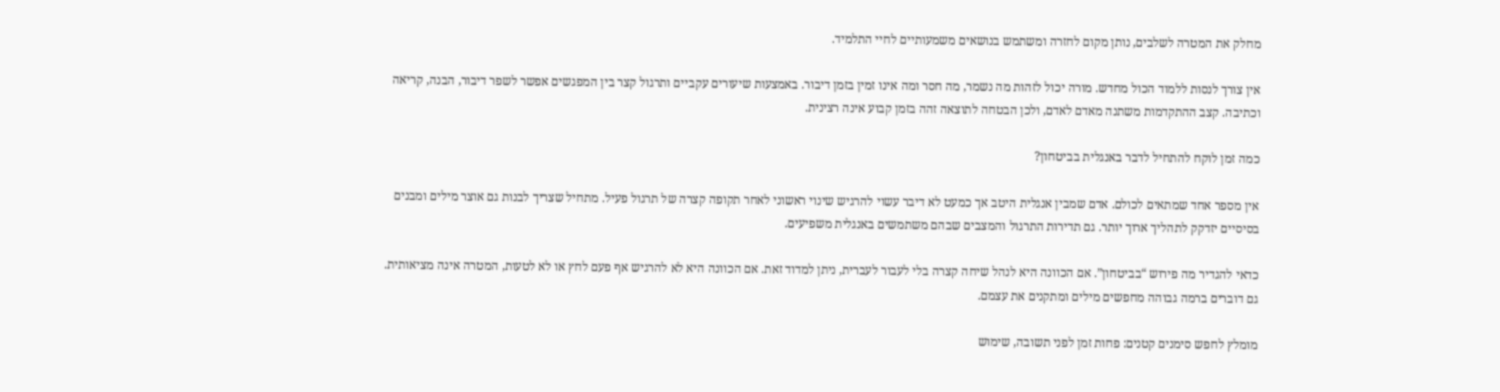מחלק את המטרה לשלבים, נותן מקום לחזרה ומשתמש בנושאים משמעותיים לחיי התלמיד.

אין צורך לנסות ללמוד הכול מחדש. מורה יכול לזהות מה נשמר, מה חסר ומה אינו זמין בזמן דיבור. באמצעות שיעורים עקביים ותרגול קצר בין המפגשים אפשר לשפר דיבור, הבנה, קריאה וכתיבה. קצב ההתקדמות משתנה מאדם לאדם, ולכן הבטחה לתוצאה זהה בזמן קבוע אינה רצינית.

כמה זמן לוקח להתחיל לדבר באנגלית בביטחון?

אין מספר אחד שמתאים לכולם. אדם שמבין אנגלית היטב אך כמעט לא דיבר עשוי להרגיש שינוי ראשוני לאחר תקופה קצרה של תרגול פעיל. מתחיל שצריך לבנות גם אוצר מילים ומבנים בסיסיים יזדקק לתהליך ארוך יותר. גם תדירות התרגול והמצבים שבהם משתמשים באנגלית משפיעים.

כדאי להגדיר מה פירוש “בביטחון”. אם הכוונה היא לנהל שיחה קצרה בלי לעבור לעברית, ניתן למדוד זאת. אם הכוונה היא לא להרגיש אף פעם לחץ או לא לטעות, המטרה אינה מציאותית. גם דוברים ברמה גבוהה מחפשים מילים ומתקנים את עצמם.

מומלץ לחפש סימנים קטנים: פחות זמן לפני תשובה, שימוש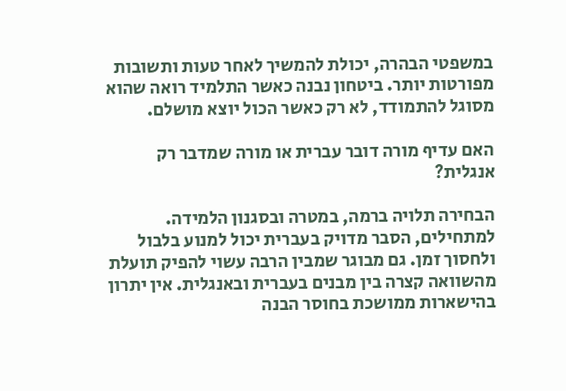במשפטי הבהרה, יכולת להמשיך לאחר טעות ותשובות מפורטות יותר. ביטחון נבנה כאשר התלמיד רואה שהוא מסוגל להתמודד, לא רק כאשר הכול יוצא מושלם.

האם עדיף מורה דובר עברית או מורה שמדבר רק אנגלית?

הבחירה תלויה ברמה, במטרה ובסגנון הלמידה. למתחילים, הסבר מדויק בעברית יכול למנוע בלבול ולחסוך זמן. גם מבוגר שמבין הרבה עשוי להפיק תועלת מהשוואה קצרה בין מבנים בעברית ובאנגלית. אין יתרון בהישארות ממושכת בחוסר הבנה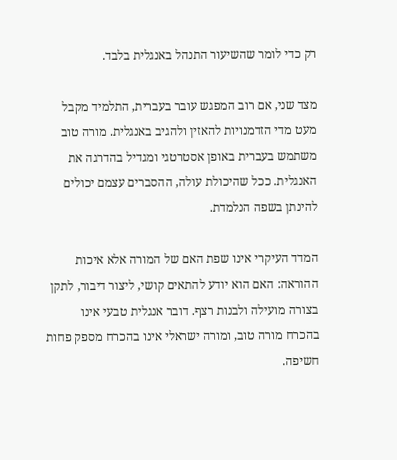רק כדי לומר שהשיעור התנהל באנגלית בלבד.

מצד שני, אם רוב המפגש עובר בעברית, התלמיד מקבל מעט מדי הזדמנויות להאזין ולהגיב באנגלית. מורה טוב משתמש בעברית באופן אסטרטגי ומגדיל בהדרגה את האנגלית. ככל שהיכולת עולה, ההסברים עצמם יכולים להינתן בשפה הנלמדת.

המדד העיקרי אינו שפת האם של המורה אלא איכות ההוראה: האם הוא יודע להתאים קושי, ליצור דיבור, לתקן בצורה מועילה ולבנות רצף. דובר אנגלית טבעי אינו בהכרח מורה טוב, ומורה ישראלי אינו בהכרח מספק פחות חשיפה.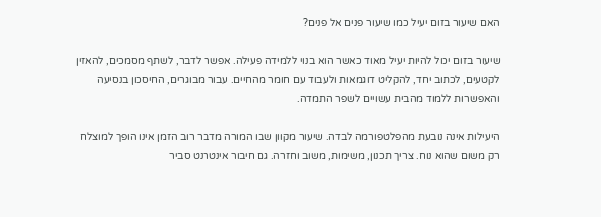האם שיעור בזום יעיל כמו שיעור פנים אל פנים?

שיעור בזום יכול להיות יעיל מאוד כאשר הוא בנוי ללמידה פעילה. אפשר לדבר, לשתף מסמכים, להאזין לקטעים, לכתוב יחד, להקליט דוגמאות ולעבוד עם חומר מהחיים. עבור מבוגרים, החיסכון בנסיעה והאפשרות ללמוד מהבית עשויים לשפר התמדה.

היעילות אינה נובעת מהפלטפורמה לבדה. שיעור מקוון שבו המורה מדבר רוב הזמן אינו הופך למוצלח רק משום שהוא נוח. צריך תכנון, משימות, משוב וחזרה. גם חיבור אינטרנט סביר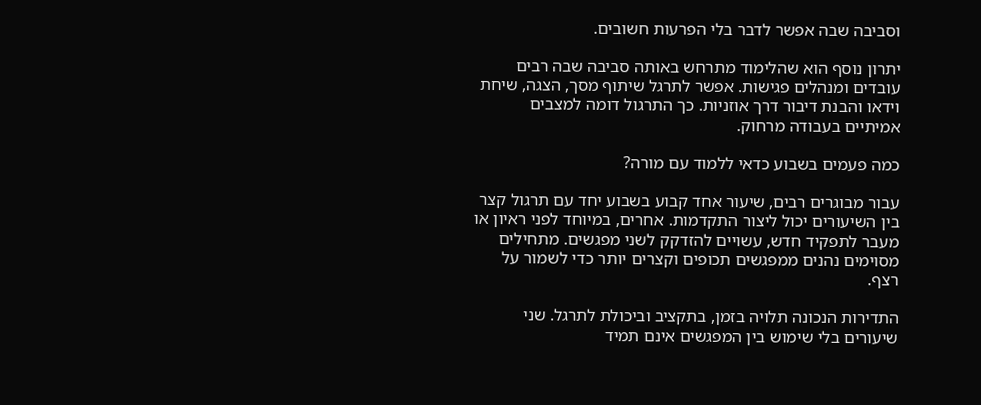וסביבה שבה אפשר לדבר בלי הפרעות חשובים.

יתרון נוסף הוא שהלימוד מתרחש באותה סביבה שבה רבים עובדים ומנהלים פגישות. אפשר לתרגל שיתוף מסך, הצגה, שיחת וידאו והבנת דיבור דרך אוזניות. כך התרגול דומה למצבים אמיתיים בעבודה מרחוק.

כמה פעמים בשבוע כדאי ללמוד עם מורה?

עבור מבוגרים רבים, שיעור אחד קבוע בשבוע יחד עם תרגול קצר בין השיעורים יכול ליצור התקדמות. אחרים, במיוחד לפני ראיון או מעבר לתפקיד חדש, עשויים להזדקק לשני מפגשים. מתחילים מסוימים נהנים ממפגשים תכופים וקצרים יותר כדי לשמור על רצף.

התדירות הנכונה תלויה בזמן, בתקציב וביכולת לתרגל. שני שיעורים בלי שימוש בין המפגשים אינם תמיד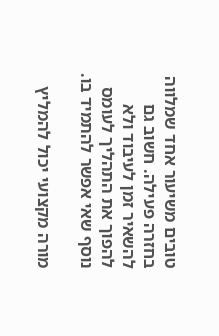טובים משיעור אחד שמלווה בחזרה פעילה. חשוב גם להשאיר זמן לעיבוד ולא להפוך את התהליך לעומס נוסף שאי אפשר להתמיד בו.

מורה מקצועי יכול להמליץ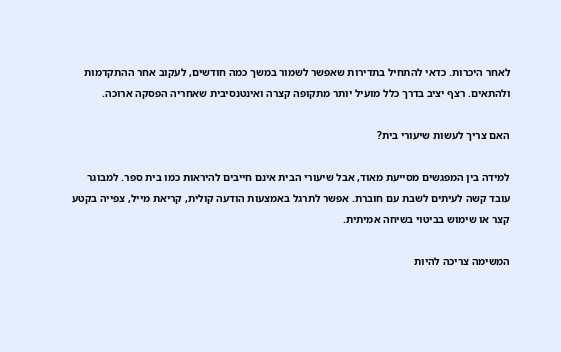לאחר היכרות. כדאי להתחיל בתדירות שאפשר לשמור במשך כמה חודשים, לעקוב אחר ההתקדמות ולהתאים. רצף יציב בדרך כלל מועיל יותר מתקופה קצרה ואינטנסיבית שאחריה הפסקה ארוכה.

האם צריך לעשות שיעורי בית?

למידה בין המפגשים מסייעת מאוד, אבל שיעורי הבית אינם חייבים להיראות כמו בית ספר. למבוגר עובד קשה לעיתים לשבת עם חוברת. אפשר לתרגל באמצעות הודעה קולית, קריאת מייל, צפייה בקטע קצר או שימוש בביטוי בשיחה אמיתית.

המשימה צריכה להיות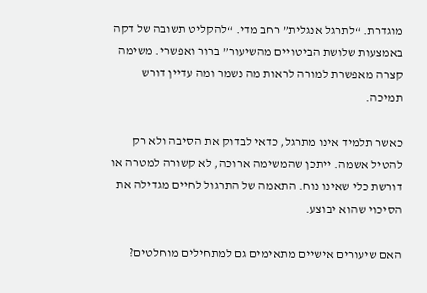מוגדרת. “לתרגל אנגלית” רחב מדי. “להקליט תשובה של דקה באמצעות שלושת הביטויים מהשיעור” ברור ואפשרי. משימה קצרה מאפשרת למורה לראות מה נשמר ומה עדיין דורש תמיכה.

כאשר תלמיד אינו מתרגל, כדאי לבדוק את הסיבה ולא רק להטיל אשמה. ייתכן שהמשימה ארוכה, לא קשורה למטרה או דורשת כלי שאינו נוח. התאמה של התרגול לחיים מגדילה את הסיכוי שהוא יבוצע.

האם שיעורים אישיים מתאימים גם למתחילים מוחלטים?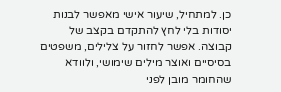כן. למתחיל, שיעור אישי מאפשר לבנות יסודות בלי לחץ להתקדם בקצב של קבוצה. אפשר לחזור על צלילים, משפטים בסיסיים ואוצר מילים שימושי, ולוודא שהחומר מובן לפני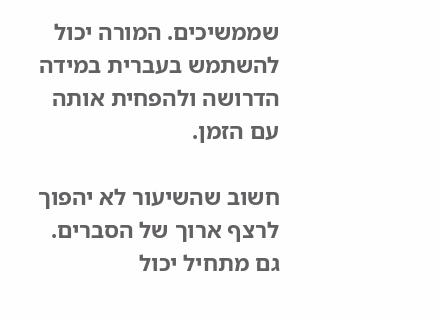שממשיכים. המורה יכול להשתמש בעברית במידה הדרושה ולהפחית אותה עם הזמן.

חשוב שהשיעור לא יהפוך לרצף ארוך של הסברים. גם מתחיל יכול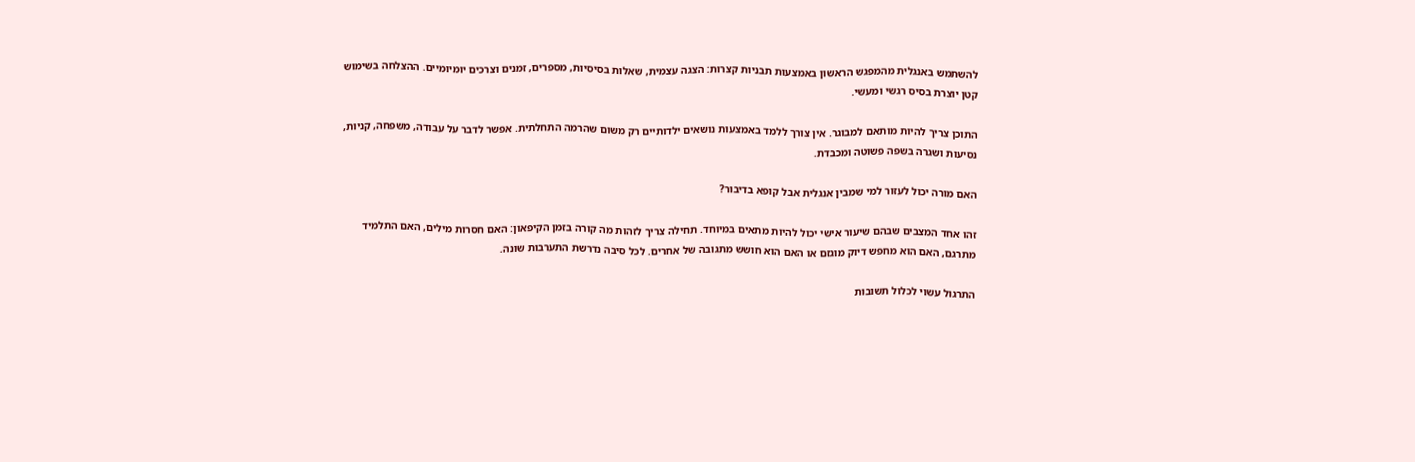להשתמש באנגלית מהמפגש הראשון באמצעות תבניות קצרות: הצגה עצמית, שאלות בסיסיות, מספרים, זמנים וצרכים יומיומיים. ההצלחה בשימוש קטן יוצרת בסיס רגשי ומעשי.

התוכן צריך להיות מותאם למבוגר. אין צורך ללמד באמצעות נושאים ילדותיים רק משום שהרמה התחלתית. אפשר לדבר על עבודה, משפחה, קניות, נסיעות ושגרה בשפה פשוטה ומכבדת.

האם מורה יכול לעזור למי שמבין אנגלית אבל קופא בדיבור?

זהו אחד המצבים שבהם שיעור אישי יכול להיות מתאים במיוחד. תחילה צריך לזהות מה קורה בזמן הקיפאון: האם חסרות מילים, האם התלמיד מתרגם, האם הוא מחפש דיוק מוגזם או האם הוא חושש מתגובה של אחרים. לכל סיבה נדרשת התערבות שונה.

התרגול עשוי לכלול תשובות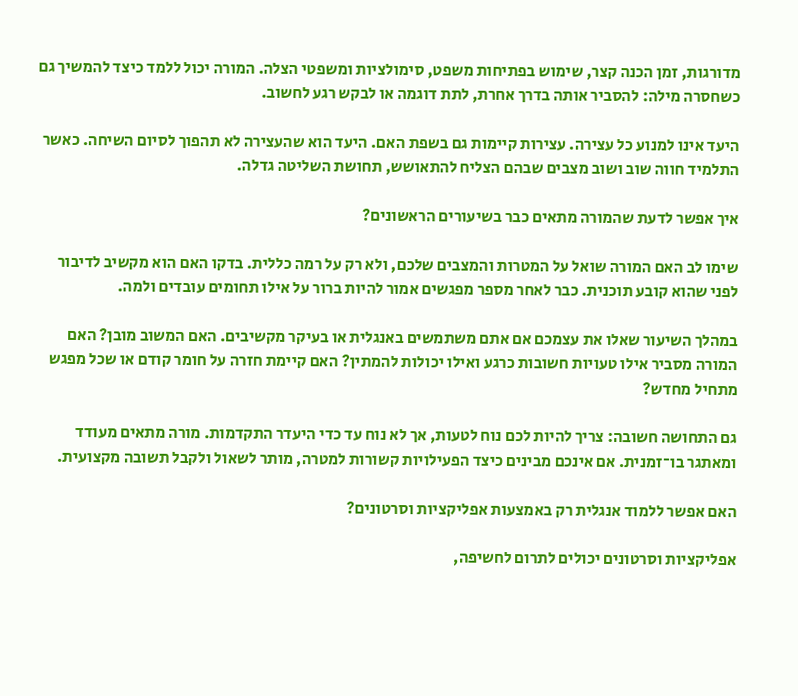מדורגות, זמן הכנה קצר, שימוש בפתיחות משפט, סימולציות ומשפטי הצלה. המורה יכול ללמד כיצד להמשיך גם כשחסרה מילה: להסביר אותה בדרך אחרת, לתת דוגמה או לבקש רגע לחשוב.

היעד אינו למנוע כל עצירה. עצירות קיימות גם בשפת האם. היעד הוא שהעצירה לא תהפוך לסיום השיחה. כאשר התלמיד חווה שוב ושוב מצבים שבהם הצליח להתאושש, תחושת השליטה גדלה.

איך אפשר לדעת שהמורה מתאים כבר בשיעורים הראשונים?

שימו לב האם המורה שואל על המטרות והמצבים שלכם, ולא רק על רמה כללית. בדקו האם הוא מקשיב לדיבור לפני שהוא קובע תוכנית. כבר לאחר מספר מפגשים אמור להיות ברור על אילו תחומים עובדים ולמה.

במהלך השיעור שאלו את עצמכם אם אתם משתמשים באנגלית או בעיקר מקשיבים. האם המשוב מובן? האם המורה מסביר אילו טעויות חשובות כרגע ואילו יכולות להמתין? האם קיימת חזרה על חומר קודם או שכל מפגש מתחיל מחדש?

גם התחושה חשובה: צריך להיות לכם נוח לטעות, אך לא נוח עד כדי היעדר התקדמות. מורה מתאים מעודד ומאתגר בו־זמנית. אם אינכם מבינים כיצד הפעילויות קשורות למטרה, מותר לשאול ולקבל תשובה מקצועית.

האם אפשר ללמוד אנגלית רק באמצעות אפליקציות וסרטונים?

אפליקציות וסרטונים יכולים לתרום לחשיפה,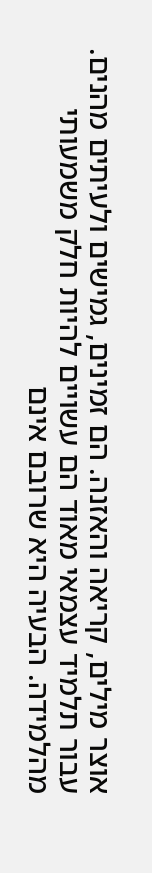אוצר מילים, קריאה והאזנה. הם זמינים, גמישים ולעיתים מהנים. עבור תלמיד עצמאי מאוד הם עשויים להיות חלק משמעותי מהלמידה. הבעיה היא שרובם אינם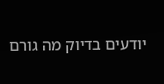יודעים בדיוק מה גורם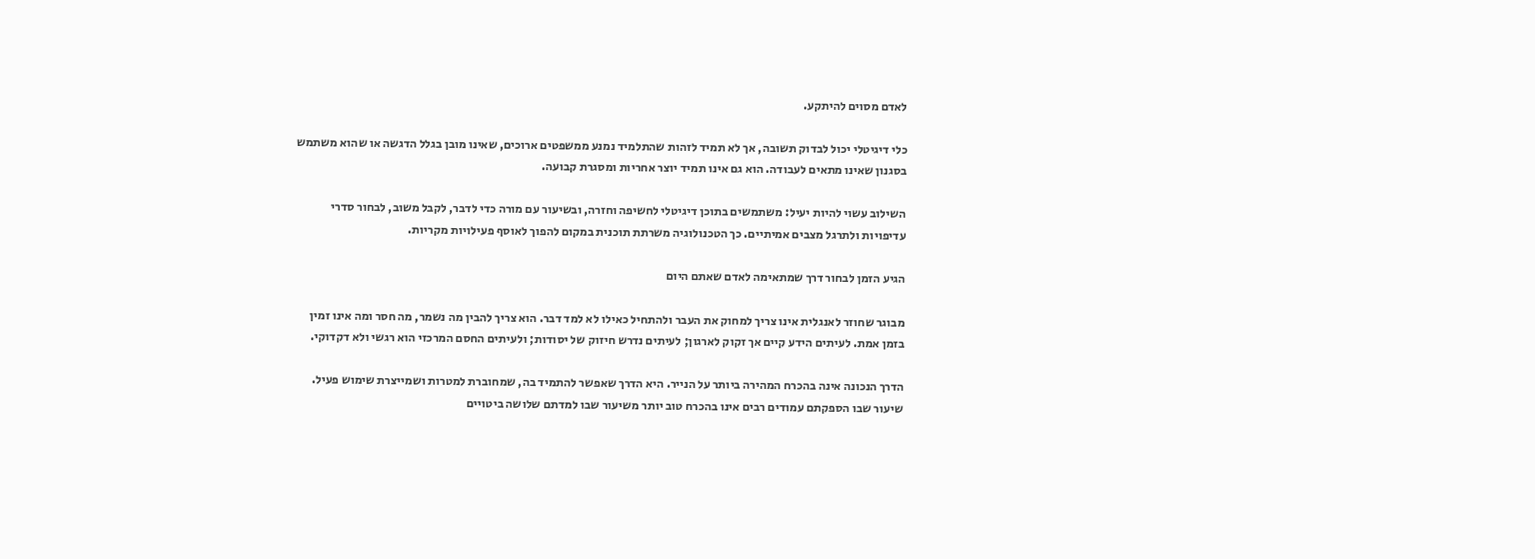לאדם מסוים להיתקע.

כלי דיגיטלי יכול לבדוק תשובה, אך לא תמיד לזהות שהתלמיד נמנע ממשפטים ארוכים, שאינו מובן בגלל הדגשה או שהוא משתמש בסגנון שאינו מתאים לעבודה. הוא גם אינו תמיד יוצר אחריות ומסגרת קבועה.

השילוב עשוי להיות יעיל: משתמשים בתוכן דיגיטלי לחשיפה וחזרה, ובשיעור עם מורה כדי לדבר, לקבל משוב, לבחור סדרי עדיפויות ולתרגל מצבים אמיתיים. כך הטכנולוגיה משרתת תוכנית במקום להפוך לאוסף פעילויות מקריות.

הגיע הזמן לבחור דרך שמתאימה לאדם שאתם היום

מבוגר שחוזר לאנגלית אינו צריך למחוק את העבר ולהתחיל כאילו לא למד דבר. הוא צריך להבין מה נשמר, מה חסר ומה אינו זמין בזמן אמת. לעיתים הידע קיים אך זקוק לארגון; לעיתים נדרש חיזוק של יסודות; ולעיתים החסם המרכזי הוא רגשי ולא דקדוקי.

הדרך הנכונה אינה בהכרח המהירה ביותר על הנייר. היא הדרך שאפשר להתמיד בה, שמחוברת למטרות ושמייצרת שימוש פעיל. שיעור שבו הספקתם עמודים רבים אינו בהכרח טוב יותר משיעור שבו למדתם שלושה ביטויים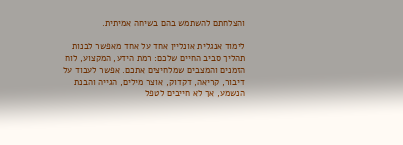והצלחתם להשתמש בהם בשיחה אמיתית.

לימוד אנגלית אונליין אחד על אחד מאפשר לבנות תהליך סביב החיים שלכם: רמת הידע, המקצוע, לוח הזמנים והמצבים שמלחיצים אתכם. אפשר לעבוד על דיבור, קריאה, דקדוק, אוצר מילים, הגייה והבנת הנשמע, אך לא חייבים לטפל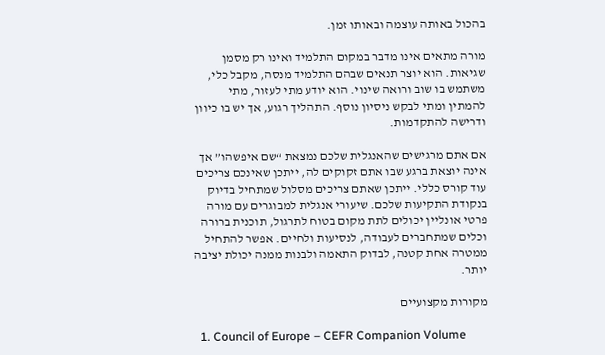בהכול באותה עוצמה ובאותו זמן.

מורה מתאים אינו מדבר במקום התלמיד ואינו רק מסמן שגיאות. הוא יוצר תנאים שבהם התלמיד מנסה, מקבל כלי, משתמש בו שוב ורואה שינוי. הוא יודע מתי לעזור, מתי להמתין ומתי לבקש ניסיון נוסף. התהליך רגוע, אך יש בו כיוון ודרישה להתקדמות.

אם אתם מרגישים שהאנגלית שלכם נמצאת “שם איפשהו” אך אינה יוצאת ברגע שבו אתם זקוקים לה, ייתכן שאינכם צריכים עוד קורס כללי. ייתכן שאתם צריכים מסלול שמתחיל בדיוק בנקודת התקיעות שלכם. שיעורי אנגלית למבוגרים עם מורה פרטי אונליין יכולים לתת מקום בטוח לתרגול, תוכנית ברורה וכלים שמתחברים לעבודה, לנסיעות ולחיים. אפשר להתחיל ממטרה אחת קטנה, לבדוק התאמה ולבנות ממנה יכולת יציבה יותר.

מקורות מקצועיים

  1. Council of Europe – CEFR Companion Volume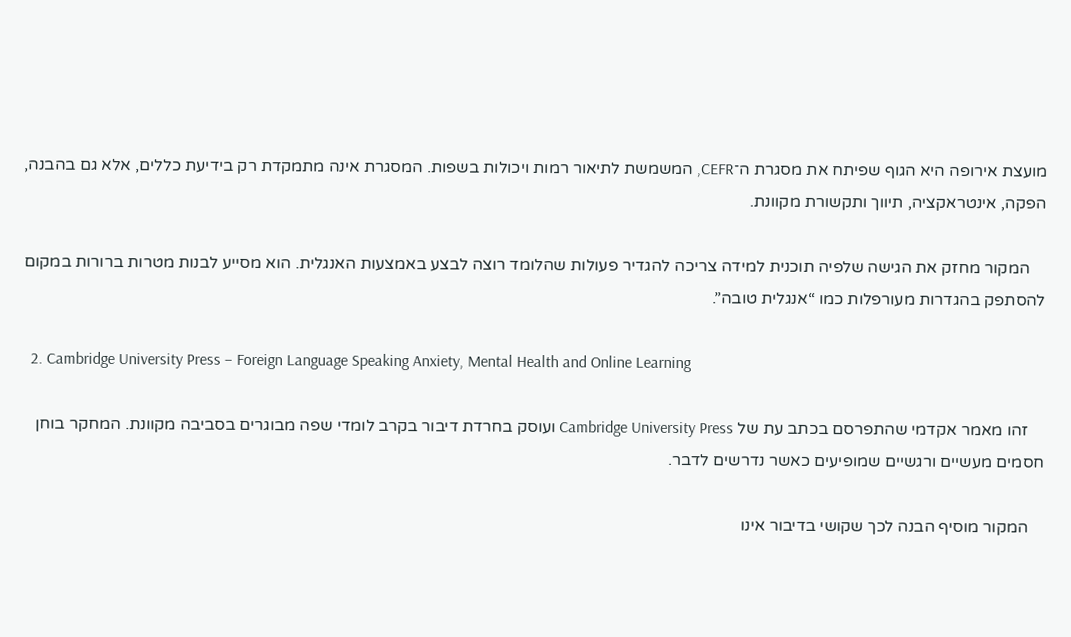מועצת אירופה היא הגוף שפיתח את מסגרת ה־CEFR, המשמשת לתיאור רמות ויכולות בשפות. המסגרת אינה מתמקדת רק בידיעת כללים, אלא גם בהבנה, הפקה, אינטראקציה, תיווך ותקשורת מקוונת.

    המקור מחזק את הגישה שלפיה תוכנית למידה צריכה להגדיר פעולות שהלומד רוצה לבצע באמצעות האנגלית. הוא מסייע לבנות מטרות ברורות במקום להסתפק בהגדרות מעורפלות כמו “אנגלית טובה”.

  2. Cambridge University Press – Foreign Language Speaking Anxiety, Mental Health and Online Learning

    זהו מאמר אקדמי שהתפרסם בכתב עת של Cambridge University Press ועוסק בחרדת דיבור בקרב לומדי שפה מבוגרים בסביבה מקוונת. המחקר בוחן חסמים מעשיים ורגשיים שמופיעים כאשר נדרשים לדבר.

    המקור מוסיף הבנה לכך שקושי בדיבור אינו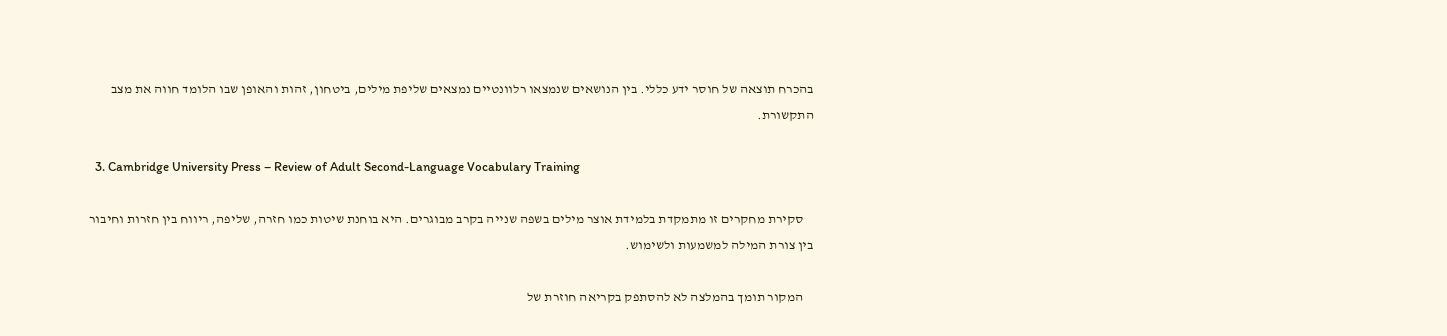בהכרח תוצאה של חוסר ידע כללי. בין הנושאים שנמצאו רלוונטיים נמצאים שליפת מילים, ביטחון, זהות והאופן שבו הלומד חווה את מצב התקשורת.

  3. Cambridge University Press – Review of Adult Second-Language Vocabulary Training

    סקירת מחקרים זו מתמקדת בלמידת אוצר מילים בשפה שנייה בקרב מבוגרים. היא בוחנת שיטות כמו חזרה, שליפה, ריווח בין חזרות וחיבור בין צורת המילה למשמעות ולשימוש.

    המקור תומך בהמלצה לא להסתפק בקריאה חוזרת של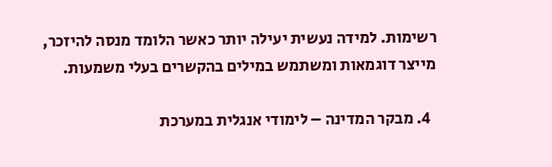רשימות. למידה נעשית יעילה יותר כאשר הלומד מנסה להיזכר, מייצר דוגמאות ומשתמש במילים בהקשרים בעלי משמעות.

  4. מבקר המדינה – לימודי אנגלית במערכת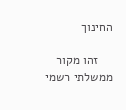החינוך

    זהו מקור ממשלתי רשמי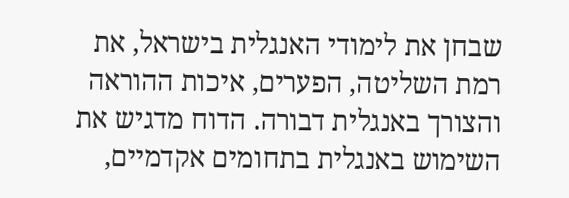שבחן את לימודי האנגלית בישראל, את רמת השליטה, הפערים, איכות ההוראה והצורך באנגלית דבורה. הדוח מדגיש את השימוש באנגלית בתחומים אקדמיים,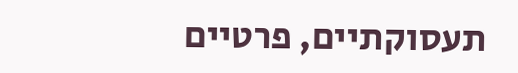תעסוקתיים, פרטיים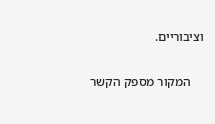וציבוריים.

    המקור מספק הקשר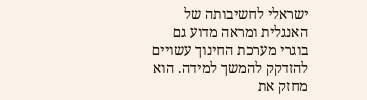ישראלי לחשיבותה של האנגלית ומראה מדוע גם בוגרי מערכת החינוך עשויים להזדקק להמשך למידה. הוא מחזק את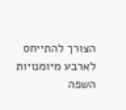הצורך להתייחס לארבע מיומנויות השפה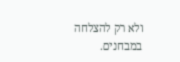ולא רק להצלחה במבחנים.